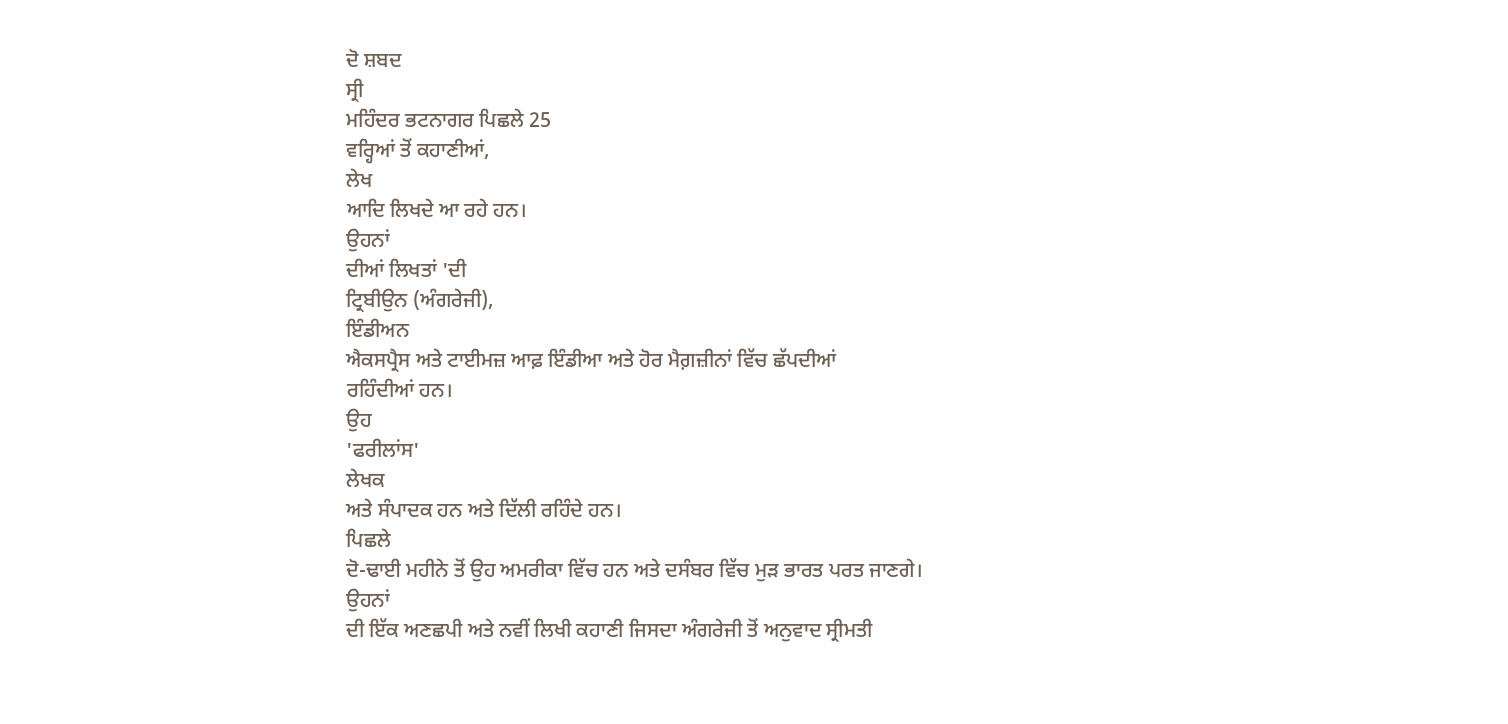ਦੋ ਸ਼ਬਦ
ਸ੍ਰੀ
ਮਹਿੰਦਰ ਭਟਨਾਗਰ ਪਿਛਲੇ 25
ਵਰ੍ਹਿਆਂ ਤੋਂ ਕਹਾਣੀਆਂ,
ਲੇਖ
ਆਦਿ ਲਿਖਦੇ ਆ ਰਹੇ ਹਨ।
ਉਹਨਾਂ
ਦੀਆਂ ਲਿਖਤਾਂ 'ਦੀ
ਟ੍ਰਿਬੀਉਨ (ਅੰਗਰੇਜੀ),
ਇੰਡੀਅਨ
ਐਕਸਪ੍ਰੈਸ ਅਤੇ ਟਾਈਮਜ਼ ਆਫ਼ ਇੰਡੀਆ ਅਤੇ ਹੋਰ ਮੈਗ਼ਜ਼ੀਨਾਂ ਵਿੱਚ ਛੱਪਦੀਆਂ
ਰਹਿੰਦੀਆਂ ਹਨ।
ਉਹ
'ਫਰੀਲਾਂਸ'
ਲੇਖਕ
ਅਤੇ ਸੰਪਾਦਕ ਹਨ ਅਤੇ ਦਿੱਲੀ ਰਹਿੰਦੇ ਹਨ।
ਪਿਛਲੇ
ਦੋ-ਢਾਈ ਮਹੀਨੇ ਤੋਂ ਉਹ ਅਮਰੀਕਾ ਵਿੱਚ ਹਨ ਅਤੇ ਦਸੰਬਰ ਵਿੱਚ ਮੁੜ ਭਾਰਤ ਪਰਤ ਜਾਣਗੇ।
ਉਹਨਾਂ
ਦੀ ਇੱਕ ਅਣਛਪੀ ਅਤੇ ਨਵੀਂ ਲਿਖੀ ਕਹਾਣੀ ਜਿਸਦਾ ਅੰਗਰੇਜੀ ਤੋਂ ਅਨੁਵਾਦ ਸ੍ਰੀਮਤੀ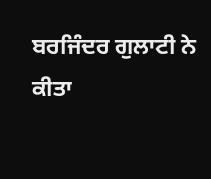ਬਰਜਿੰਦਰ ਗੁਲਾਟੀ ਨੇ ਕੀਤਾ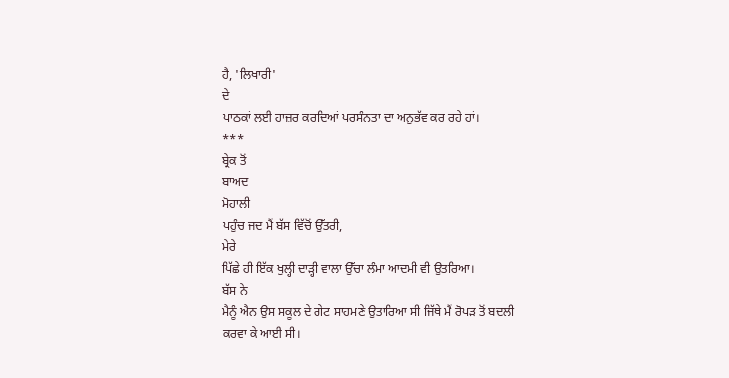ਹੈ, 'ਲਿਖਾਰੀ'
ਦੇ
ਪਾਠਕਾਂ ਲਈ ਹਾਜ਼ਰ ਕਰਦਿਆਂ ਪਰਸੰਨਤਾ ਦਾ ਅਨੁਭੱਵ ਕਰ ਰਹੇ ਹਾਂ।
***
ਬ੍ਰੇਕ ਤੋਂ
ਬਾਅਦ
ਮੋਹਾਲੀ
ਪਹੁੰਚ ਜਦ ਮੈਂ ਬੱਸ ਵਿੱਚੋਂ ਉੱਤਰੀ,
ਮੇਰੇ
ਪਿੱਛੇ ਹੀ ਇੱਕ ਖੁਲ੍ਹੀ ਦਾੜ੍ਹੀ ਵਾਲਾ ਉੱਚਾ ਲੰਮਾ ਆਦਮੀ ਵੀ ਉਤਰਿਆ।
ਬੱਸ ਨੇ
ਮੈਨੂੰ ਐਨ ਉਸ ਸਕੂਲ ਦੇ ਗੇਟ ਸਾਹਮਣੇ ਉਤਾਰਿਆ ਸੀ ਜਿੱਥੇ ਮੈਂ ਰੋਪੜ ਤੋਂ ਬਦਲੀ
ਕਰਵਾ ਕੇ ਆਈ ਸੀ।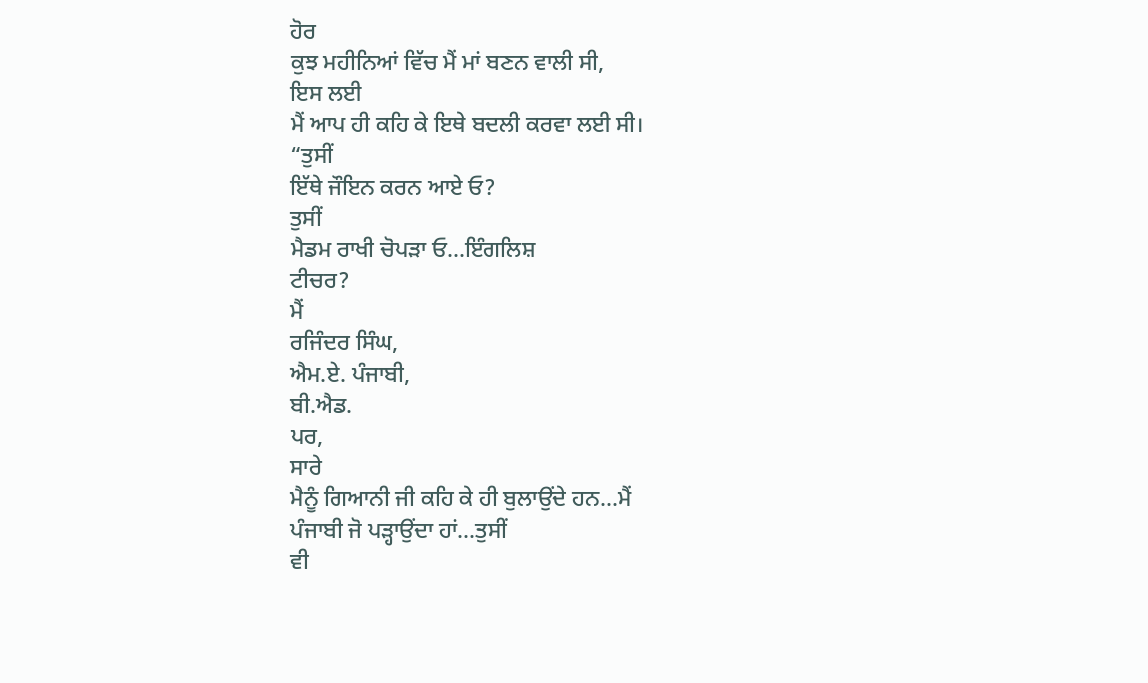ਹੋਰ
ਕੁਝ ਮਹੀਨਿਆਂ ਵਿੱਚ ਮੈਂ ਮਾਂ ਬਣਨ ਵਾਲੀ ਸੀ,
ਇਸ ਲਈ
ਮੈਂ ਆਪ ਹੀ ਕਹਿ ਕੇ ਇਥੇ ਬਦਲੀ ਕਰਵਾ ਲਈ ਸੀ।
“ਤੁਸੀਂ
ਇੱਥੇ ਜੌਇਨ ਕਰਨ ਆਏ ਓ?
ਤੁਸੀਂ
ਮੈਡਮ ਰਾਖੀ ਚੋਪੜਾ ਓ…ਇੰਗਲਿਸ਼
ਟੀਚਰ?
ਮੈਂ
ਰਜਿੰਦਰ ਸਿੰਘ,
ਐਮ.ਏ. ਪੰਜਾਬੀ,
ਬੀ.ਐਡ.
ਪਰ,
ਸਾਰੇ
ਮੈਨੂੰ ਗਿਆਨੀ ਜੀ ਕਹਿ ਕੇ ਹੀ ਬੁਲਾਉਂਦੇ ਹਨ…ਮੈਂ
ਪੰਜਾਬੀ ਜੋ ਪੜ੍ਹਾਉਂਦਾ ਹਾਂ…ਤੁਸੀਂ
ਵੀ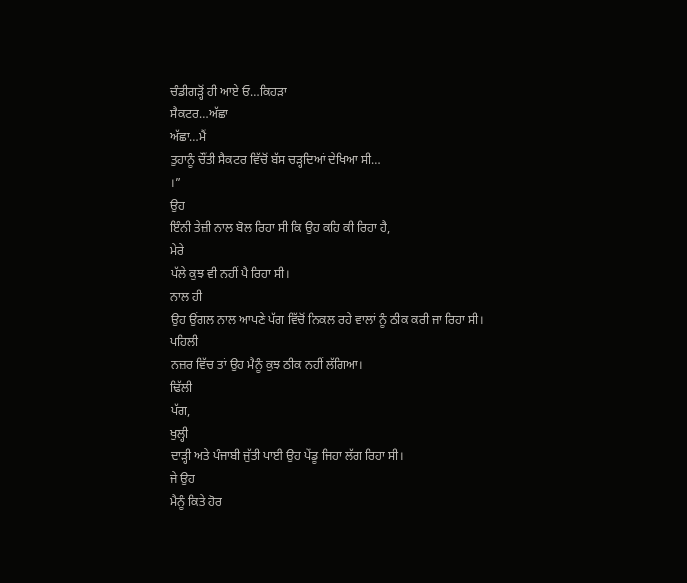ਚੰਡੀਗੜ੍ਹੋਂ ਹੀ ਆਏ ਓ…ਕਿਹੜਾ
ਸੈਕਟਰ…ਅੱਛਾ
ਅੱਛਾ…ਮੈਂ
ਤੁਹਾਨੂੰ ਚੌਂਤੀ ਸੈਕਟਰ ਵਿੱਚੋਂ ਬੱਸ ਚੜ੍ਹਦਿਆਂ ਦੇਖਿਆ ਸੀ…
।”
ਉਹ
ਇੰਨੀ ਤੇਜ਼ੀ ਨਾਲ ਬੋਲ ਰਿਹਾ ਸੀ ਕਿ ਉਹ ਕਹਿ ਕੀ ਰਿਹਾ ਹੈ,
ਮੇਰੇ
ਪੱਲੇ ਕੁਝ ਵੀ ਨਹੀਂ ਪੈ ਰਿਹਾ ਸੀ।
ਨਾਲ ਹੀ
ਉਹ ਉਂਗਲ ਨਾਲ ਆਪਣੇ ਪੱਗ ਵਿੱਚੋਂ ਨਿਕਲ ਰਹੇ ਵਾਲਾਂ ਨੂੰ ਠੀਕ ਕਰੀ ਜਾ ਰਿਹਾ ਸੀ।
ਪਹਿਲੀ
ਨਜ਼ਰ ਵਿੱਚ ਤਾਂ ਉਹ ਮੈਨੂੰ ਕੁਝ ਠੀਕ ਨਹੀਂ ਲੱਗਿਆ।
ਢਿੱਲੀ
ਪੱਗ,
ਖੁਲ੍ਹੀ
ਦਾੜ੍ਹੀ ਅਤੇ ਪੰਜਾਬੀ ਜੁੱਤੀ ਪਾਈ ਉਹ ਪੇਂਡੂ ਜਿਹਾ ਲੱਗ ਰਿਹਾ ਸੀ।
ਜੇ ਉਹ
ਮੈਨੂੰ ਕਿਤੇ ਹੋਰ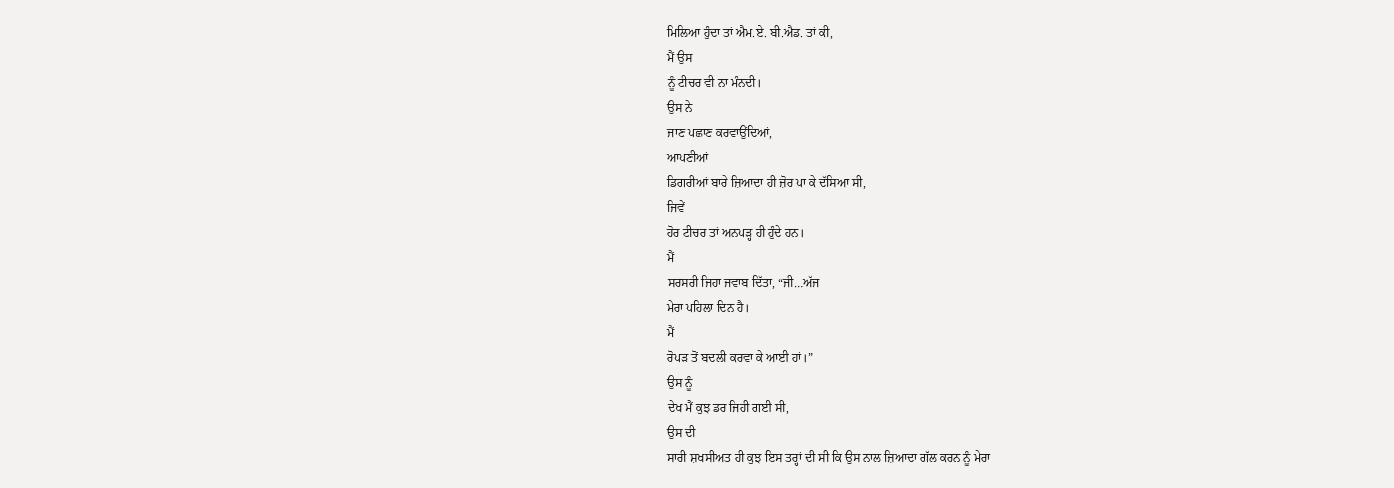ਮਿਲਿਆ ਹੁੰਦਾ ਤਾਂ ਐਮ.ਏ. ਬੀ.ਐਡ. ਤਾਂ ਕੀ,
ਮੈਂ ਉਸ
ਨੂੰ ਟੀਚਰ ਵੀ ਨਾ ਮੰਨਦੀ।
ਉਸ ਨੇ
ਜਾਣ ਪਛਾਣ ਕਰਵਾਉਂਦਿਆਂ,
ਆਪਣੀਆਂ
ਡਿਗਰੀਆਂ ਬਾਰੇ ਜ਼ਿਆਦਾ ਹੀ ਜ਼ੋਰ ਪਾ ਕੇ ਦੱਸਿਆ ਸੀ,
ਜਿਵੇਂ
ਹੋਰ ਟੀਚਰ ਤਾਂ ਅਨਪੜ੍ਹ ਹੀ ਹੁੰਦੇ ਹਨ।
ਮੈਂ
ਸਰਸਰੀ ਜਿਹਾ ਜਵਾਬ ਦਿੱਤਾ, “ਜੀ…ਅੱਜ
ਮੇਰਾ ਪਹਿਲਾ ਦਿਨ ਹੈ।
ਮੈਂ
ਰੋਪੜ ਤੋਂ ਬਦਲੀ ਕਰਵਾ ਕੇ ਆਈ ਹਾਂ।”
ਉਸ ਨੂੰ
ਦੇਖ ਮੈਂ ਕੁਝ ਡਰ ਜਿਹੀ ਗਈ ਸੀ,
ਉਸ ਦੀ
ਸਾਰੀ ਸ਼ਖਸੀਅਤ ਹੀ ਕੁਝ ਇਸ ਤਰ੍ਹਾਂ ਦੀ ਸੀ ਕਿ ਉਸ ਨਾਲ ਜ਼ਿਆਦਾ ਗੱਲ ਕਰਨ ਨੂੰ ਮੇਰਾ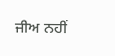ਜੀਅ ਨਹੀਂ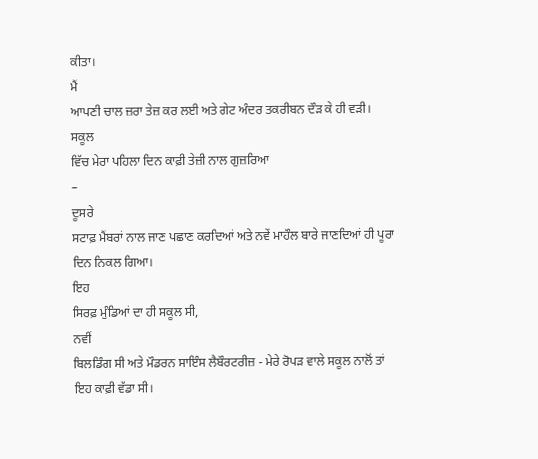ਕੀਤਾ।
ਮੈਂ
ਆਪਣੀ ਚਾਲ ਜ਼ਰਾ ਤੇਜ਼ ਕਰ ਲਈ ਅਤੇ ਗੇਟ ਅੰਦਰ ਤਕਰੀਬਨ ਦੌੜ ਕੇ ਹੀ ਵੜੀ।
ਸਕੂਲ
ਵਿੱਚ ਮੇਰਾ ਪਹਿਲਾ ਦਿਨ ਕਾਫ਼ੀ ਤੇਜ਼ੀ ਨਾਲ ਗੁਜ਼ਰਿਆ
–
ਦੂਸਰੇ
ਸਟਾਫ਼ ਮੈਂਬਰਾਂ ਨਾਲ ਜਾਣ ਪਛਾਣ ਕਰਦਿਆਂ ਅਤੇ ਨਵੇਂ ਮਾਹੌਲ ਬਾਰੇ ਜਾਣਦਿਆਂ ਹੀ ਪੂਰਾ
ਦਿਨ ਨਿਕਲ ਗਿਆ।
ਇਹ
ਸਿਰਫ਼ ਮੁੰਡਿਆਂ ਦਾ ਹੀ ਸਕੂਲ ਸੀ,
ਨਵੀਂ
ਬਿਲਡਿੰਗ ਸੀ ਅਤੇ ਮੌਡਰਨ ਸਾਇੰਸ ਲੈਬੌਰਟਰੀਜ਼ - ਮੇਰੇ ਰੋਪੜ ਵਾਲੇ ਸਕੂਲ ਨਾਲੋਂ ਤਾਂ
ਇਹ ਕਾਫ਼ੀ ਵੱਡਾ ਸੀ।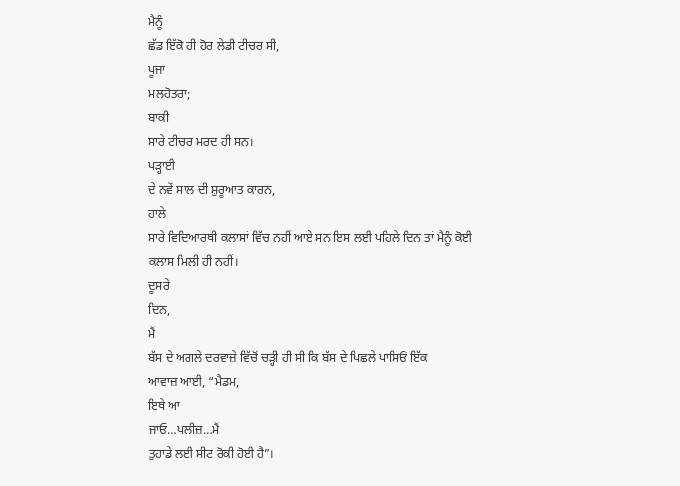ਮੈਨੂੰ
ਛੱਡ ਇੱਕੋ ਹੀ ਹੋਰ ਲੇਡੀ ਟੀਚਰ ਸੀ,
ਪੂਜਾ
ਮਲਹੋਤਰਾ;
ਬਾਕੀ
ਸਾਰੇ ਟੀਚਰ ਮਰਦ ਹੀ ਸਨ।
ਪੜ੍ਹਾਈ
ਦੇ ਨਵੇਂ ਸਾਲ ਦੀ ਸ਼ੁਰੂਆਤ ਕਾਰਨ,
ਹਾਲੇ
ਸਾਰੇ ਵਿਦਿਆਰਥੀ ਕਲਾਸਾਂ ਵਿੱਚ ਨਹੀਂ ਆਏ ਸਨ ਇਸ ਲਈ ਪਹਿਲੇ ਦਿਨ ਤਾਂ ਮੈਨੂੰ ਕੋਈ
ਕਲਾਸ ਮਿਲੀ ਹੀ ਨਹੀਂ।
ਦੂਸਰੇ
ਦਿਨ,
ਮੈਂ
ਬੱਸ ਦੇ ਅਗਲੇ ਦਰਵਾਜ਼ੇ ਵਿੱਚੋਂ ਚੜ੍ਹੀ ਹੀ ਸੀ ਕਿ ਬੱਸ ਦੇ ਪਿਛਲੇ ਪਾਸਿਓਂ ਇੱਕ
ਆਵਾਜ਼ ਆਈ, “ਮੈਡਮ,
ਇਥੇ ਆ
ਜਾਓ…ਪਲੀਜ਼…ਮੈਂ
ਤੁਹਾਡੇ ਲਈ ਸੀਟ ਰੋਕੀ ਹੋਈ ਹੈ”।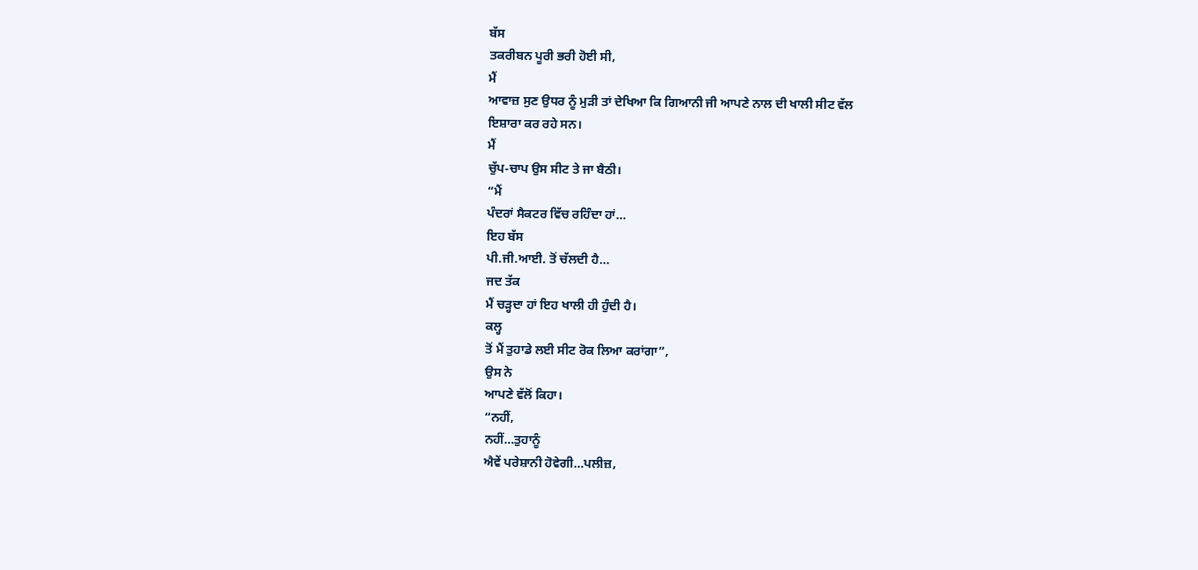ਬੱਸ
ਤਕਰੀਬਨ ਪੂਰੀ ਭਰੀ ਹੋਈ ਸੀ,
ਮੈਂ
ਆਵਾਜ਼ ਸੁਣ ਉਧਰ ਨੂੰ ਮੁੜੀ ਤਾਂ ਦੇਖਿਆ ਕਿ ਗਿਆਨੀ ਜੀ ਆਪਣੇ ਨਾਲ ਦੀ ਖਾਲੀ ਸੀਟ ਵੱਲ
ਇਸ਼ਾਰਾ ਕਰ ਰਹੇ ਸਨ।
ਮੈਂ
ਚੁੱਪ-ਚਾਪ ਉਸ ਸੀਟ ਤੇ ਜਾ ਬੈਠੀ।
“ਮੈਂ
ਪੰਦਰਾਂ ਸੈਕਟਰ ਵਿੱਚ ਰਹਿੰਦਾ ਹਾਂ…
ਇਹ ਬੱਸ
ਪੀ.ਜੀ.ਆਈ. ਤੋਂ ਚੱਲਦੀ ਹੈ…
ਜਦ ਤੱਕ
ਮੈਂ ਚੜ੍ਹਦਾ ਹਾਂ ਇਹ ਖਾਲੀ ਹੀ ਹੁੰਦੀ ਹੈ।
ਕਲ੍ਹ
ਤੋਂ ਮੈਂ ਤੁਹਾਡੇ ਲਈ ਸੀਟ ਰੋਕ ਲਿਆ ਕਰਾਂਗਾ”,
ਉਸ ਨੇ
ਆਪਣੇ ਵੱਲੋਂ ਕਿਹਾ।
“ਨਹੀਂ,
ਨਹੀਂ…ਤੁਹਾਨੂੰ
ਐਵੇਂ ਪਰੇਸ਼ਾਨੀ ਹੋਵੇਗੀ…ਪਲੀਜ਼,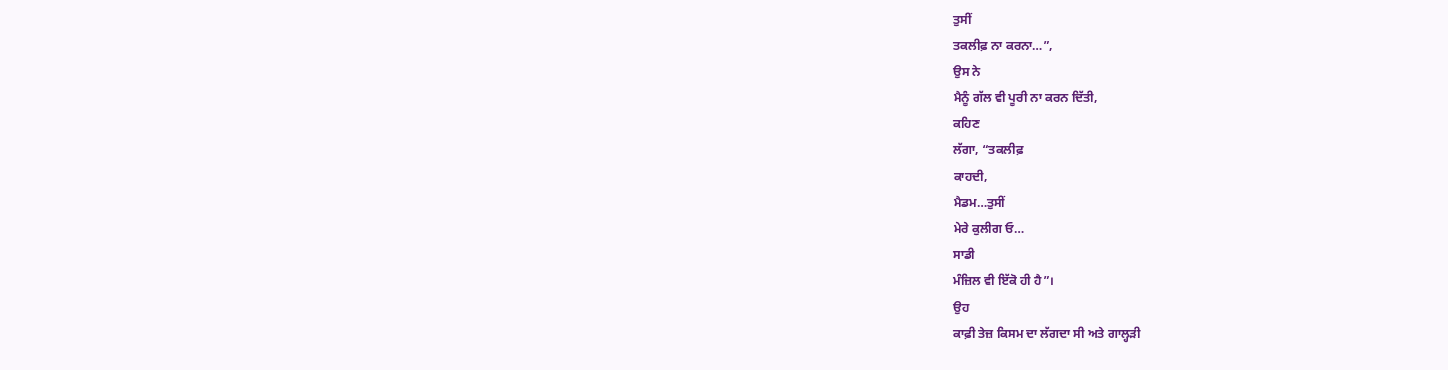ਤੁਸੀਂ
ਤਕਲੀਫ਼ ਨਾ ਕਰਨਾ…”,
ਉਸ ਨੇ
ਮੈਨੂੰ ਗੱਲ ਵੀ ਪੂਰੀ ਨਾ ਕਰਨ ਦਿੱਤੀ,
ਕਹਿਣ
ਲੱਗਾ, “ਤਕਲੀਫ਼
ਕਾਹਦੀ,
ਮੈਡਮ…ਤੁਸੀਂ
ਮੇਰੇ ਕੁਲੀਗ ਓ…
ਸਾਡੀ
ਮੰਜ਼ਿਲ ਵੀ ਇੱਕੋ ਹੀ ਹੈ”।
ਉਹ
ਕਾਫ਼ੀ ਤੇਜ਼ ਕਿਸਮ ਦਾ ਲੱਗਦਾ ਸੀ ਅਤੇ ਗਾਲ੍ਹੜੀ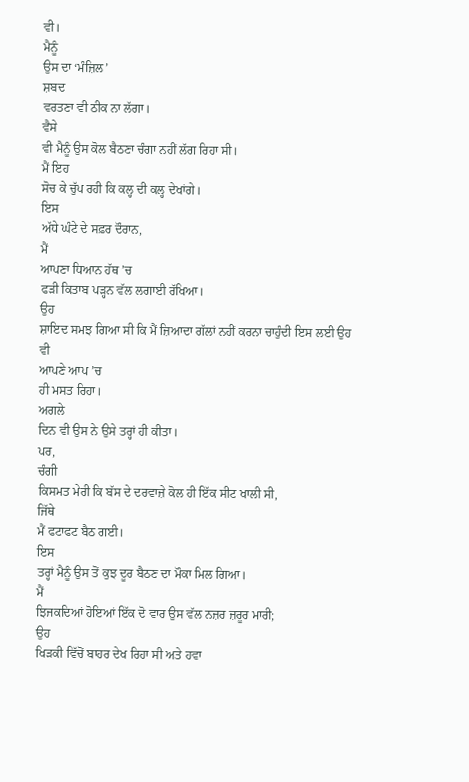ਵੀ।
ਮੈਨੂੰ
ਉਸ ਦਾ ‘ਮੰਜ਼ਿਲ’
ਸ਼ਬਦ
ਵਰਤਣਾ ਵੀ ਠੀਕ ਨਾ ਲੱਗਾ।
ਵੈਸੇ
ਵੀ ਮੈਨੂੰ ਉਸ ਕੋਲ ਬੈਠਣਾ ਚੰਗਾ ਨਹੀਂ ਲੱਗ ਰਿਹਾ ਸੀ।
ਮੈਂ ਇਹ
ਸੋਚ ਕੇ ਚੁੱਪ ਰਹੀ ਕਿ ਕਲ੍ਹ ਦੀ ਕਲ੍ਹ ਦੇਖਾਂਗੇ।
ਇਸ
ਅੱਧੇ ਘੰਟੇ ਦੇ ਸਫ਼ਰ ਦੌਰਾਨ,
ਮੈਂ
ਆਪਣਾ ਧਿਆਨ ਹੱਥ ’ਚ
ਫੜੀ ਕਿਤਾਬ ਪੜ੍ਹਨ ਵੱਲ ਲਗਾਈ ਰੱਖਿਆ।
ਉਹ
ਸ਼ਾਇਦ ਸਮਝ ਗਿਆ ਸੀ ਕਿ ਮੈਂ ਜ਼ਿਆਦਾ ਗੱਲਾਂ ਨਹੀਂ ਕਰਨਾ ਚਾਹੁੰਦੀ ਇਸ ਲਈ ਉਹ ਵੀ
ਆਪਣੇ ਆਪ ’ਚ
ਹੀ ਮਸਤ ਰਿਹਾ।
ਅਗਲੇ
ਦਿਨ ਵੀ ਉਸ ਨੇ ਉਸੇ ਤਰ੍ਹਾਂ ਹੀ ਕੀਤਾ।
ਪਰ,
ਚੰਗੀ
ਕਿਸਮਤ ਮੇਰੀ ਕਿ ਬੱਸ ਦੇ ਦਰਵਾਜ਼ੇ ਕੋਲ ਹੀ ਇੱਕ ਸੀਟ ਖਾਲੀ ਸੀ,
ਜਿੱਥੇ
ਮੈਂ ਫਟਾਫਟ ਬੈਠ ਗਈ।
ਇਸ
ਤਰ੍ਹਾਂ ਮੈਨੂੰ ਉਸ ਤੋਂ ਕੁਝ ਦੂਰ ਬੈਠਣ ਦਾ ਮੌਕਾ ਮਿਲ ਗਿਆ।
ਮੈਂ
ਝਿਜਕਦਿਆਂ ਹੋਇਆਂ ਇੱਕ ਦੋ ਵਾਰ ਉਸ ਵੱਲ ਨਜ਼ਰ ਜ਼ਰੂਰ ਮਾਰੀ;
ਉਹ
ਖਿੜਕੀ ਵਿੱਚੋਂ ਬਾਹਰ ਦੇਖ ਰਿਹਾ ਸੀ ਅਤੇ ਹਵਾ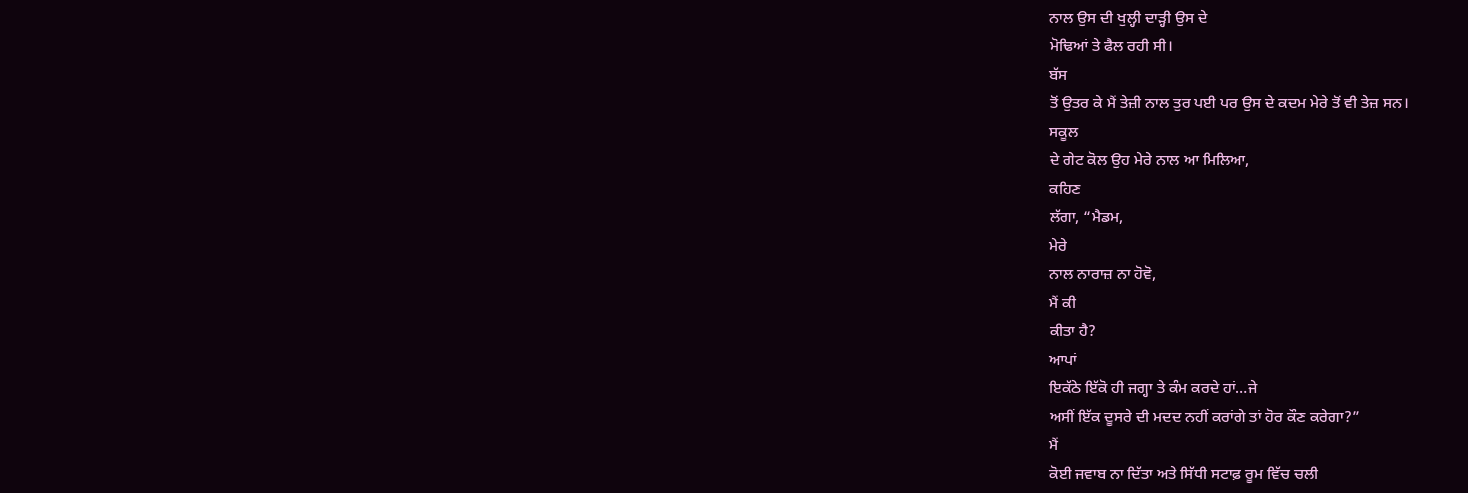ਨਾਲ ਉਸ ਦੀ ਖੁਲ੍ਹੀ ਦਾੜ੍ਹੀ ਉਸ ਦੇ
ਮੋਢਿਆਂ ਤੇ ਫੈਲ ਰਹੀ ਸੀ।
ਬੱਸ
ਤੋਂ ਉਤਰ ਕੇ ਮੈਂ ਤੇਜ਼ੀ ਨਾਲ ਤੁਰ ਪਈ ਪਰ ਉਸ ਦੇ ਕਦਮ ਮੇਰੇ ਤੋਂ ਵੀ ਤੇਜ਼ ਸਨ।
ਸਕੂਲ
ਦੇ ਗੇਟ ਕੋਲ ਉਹ ਮੇਰੇ ਨਾਲ ਆ ਮਿਲਿਆ,
ਕਹਿਣ
ਲੱਗਾ, “ਮੈਡਮ,
ਮੇਰੇ
ਨਾਲ ਨਾਰਾਜ਼ ਨਾ ਹੋਵੋ,
ਮੈਂ ਕੀ
ਕੀਤਾ ਹੈ?
ਆਪਾਂ
ਇਕੱਠੇ ਇੱਕੋ ਹੀ ਜਗ੍ਹਾ ਤੇ ਕੰਮ ਕਰਦੇ ਹਾਂ…ਜੇ
ਅਸੀਂ ਇੱਕ ਦੂਸਰੇ ਦੀ ਮਦਦ ਨਹੀਂ ਕਰਾਂਗੇ ਤਾਂ ਹੋਰ ਕੌਣ ਕਰੇਗਾ?”
ਮੈਂ
ਕੋਈ ਜਵਾਬ ਨਾ ਦਿੱਤਾ ਅਤੇ ਸਿੱਧੀ ਸਟਾਫ਼ ਰੂਮ ਵਿੱਚ ਚਲੀ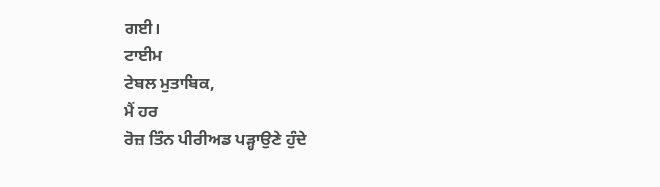ਗਈ।
ਟਾਈਮ
ਟੇਬਲ ਮੁਤਾਬਿਕ,
ਮੈਂ ਹਰ
ਰੋਜ਼ ਤਿੰਨ ਪੀਰੀਅਡ ਪੜ੍ਹਾਉਣੇ ਹੁੰਦੇ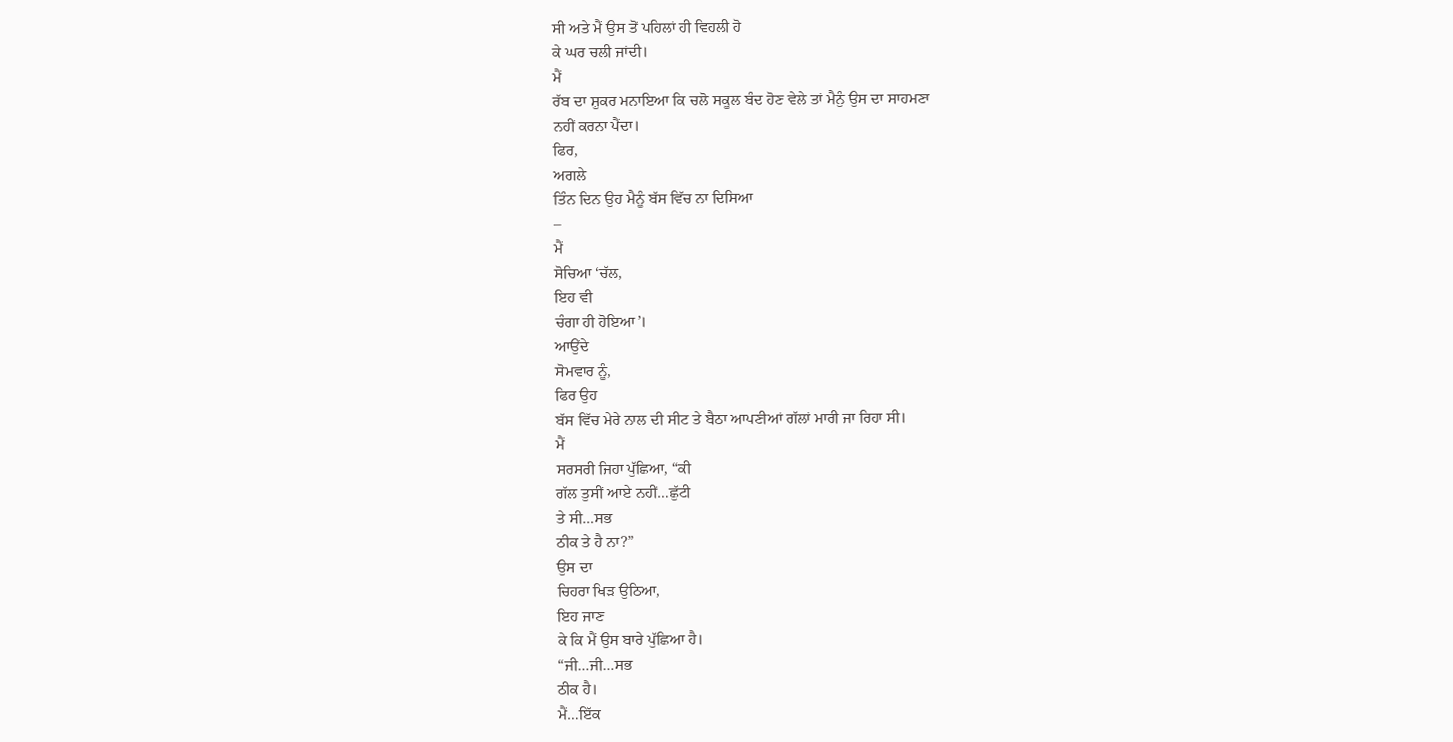ਸੀ ਅਤੇ ਮੈਂ ਉਸ ਤੋਂ ਪਹਿਲਾਂ ਹੀ ਵਿਹਲੀ ਹੋ
ਕੇ ਘਰ ਚਲੀ ਜਾਂਦੀ।
ਮੈਂ
ਰੱਬ ਦਾ ਸ਼ੁਕਰ ਮਨਾਇਆ ਕਿ ਚਲੋ ਸਕੂਲ ਬੰਦ ਹੋਣ ਵੇਲੇ ਤਾਂ ਮੈਨੁੰ ਉਸ ਦਾ ਸਾਹਮਣਾ
ਨਹੀਂ ਕਰਨਾ ਪੈਂਦਾ।
ਫਿਰ,
ਅਗਲੇ
ਤਿੰਨ ਦਿਨ ਉਹ ਮੈਨੂੰ ਬੱਸ ਵਿੱਚ ਨਾ ਦਿਸਿਆ
–
ਮੈਂ
ਸੋਚਿਆ ‘ਚੱਲ,
ਇਹ ਵੀ
ਚੰਗਾ ਹੀ ਹੋਇਆ’।
ਆਉਂਦੇ
ਸੋਮਵਾਰ ਨੂੰ,
ਫਿਰ ਉਹ
ਬੱਸ ਵਿੱਚ ਮੇਰੇ ਨਾਲ ਦੀ ਸੀਟ ਤੇ ਬੈਠਾ ਆਪਣੀਆਂ ਗੱਲਾਂ ਮਾਰੀ ਜਾ ਰਿਹਾ ਸੀ।
ਮੈਂ
ਸਰਸਰੀ ਜਿਹਾ ਪੁੱਛਿਆ, “ਕੀ
ਗੱਲ ਤੁਸੀਂ ਆਏ ਨਹੀਂ…ਛੁੱਟੀ
ਤੇ ਸੀ…ਸਭ
ਠੀਕ ਤੇ ਹੈ ਨਾ?”
ਉਸ ਦਾ
ਚਿਹਰਾ ਖਿੜ ਉਠਿਆ,
ਇਹ ਜਾਣ
ਕੇ ਕਿ ਮੈਂ ਉਸ ਬਾਰੇ ਪੁੱਛਿਆ ਹੈ।
“ਜੀ…ਜੀ…ਸਭ
ਠੀਕ ਹੈ।
ਮੈਂ…ਇੱਕ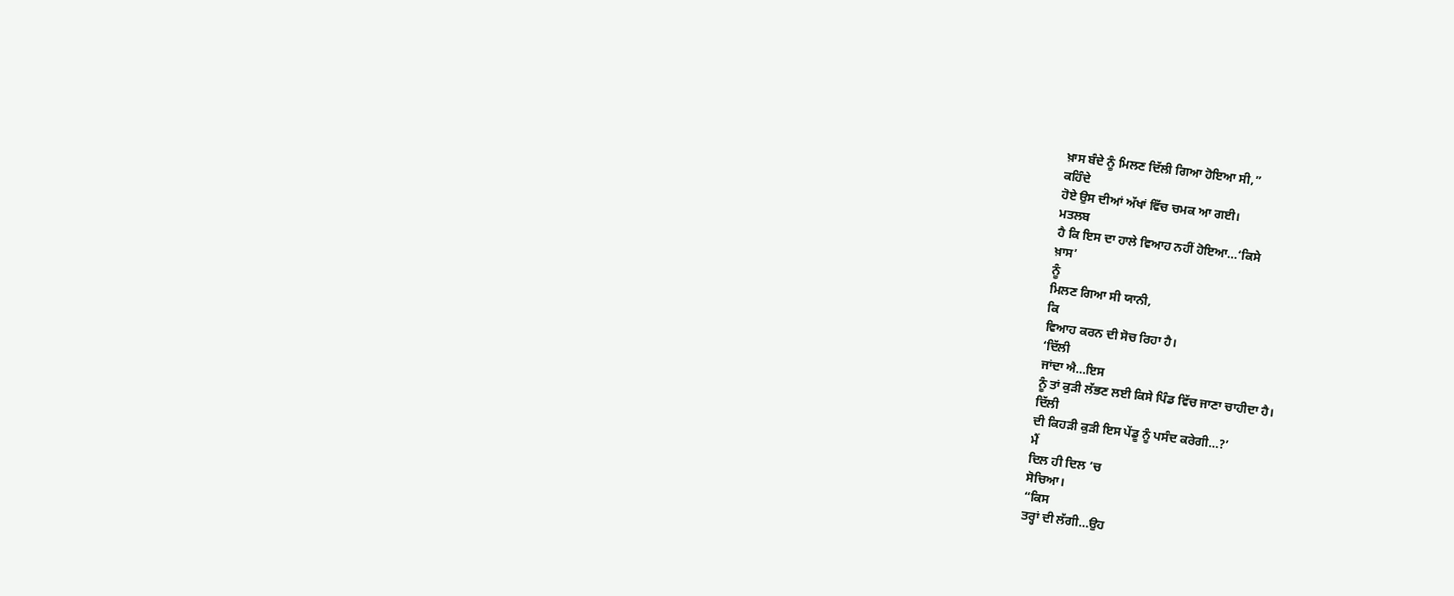ਖ਼ਾਸ ਬੰਦੇ ਨੂੰ ਮਿਲਣ ਦਿੱਲੀ ਗਿਆ ਹੋਇਆ ਸੀ,”
ਕਹਿੰਦੇ
ਹੋਏ ਉਸ ਦੀਆਂ ਅੱਖਾਂ ਵਿੱਚ ਚਮਕ ਆ ਗਈ।
ਮਤਲਬ
ਹੈ ਕਿ ਇਸ ਦਾ ਹਾਲੇ ਵਿਆਹ ਨਹੀਂ ਹੋਇਆ…‘ਕਿਸੇ
ਖ਼ਾਸ’
ਨੂੰ
ਮਿਲਣ ਗਿਆ ਸੀ ਯਾਨੀ,
ਕਿ
ਵਿਆਹ ਕਰਨ ਦੀ ਸੋਚ ਰਿਹਾ ਹੈ।
‘ਦਿੱਲੀ
ਜਾਂਦਾ ਐ…ਇਸ
ਨੂੰ ਤਾਂ ਕੁੜੀ ਲੱਭਣ ਲਈ ਕਿਸੇ ਪਿੰਡ ਵਿੱਚ ਜਾਣਾ ਚਾਹੀਦਾ ਹੈ।
ਦਿੱਲੀ
ਦੀ ਕਿਹੜੀ ਕੁੜੀ ਇਸ ਪੇਂਡੂ ਨੂੰ ਪਸੰਦ ਕਰੇਗੀ…?’
ਮੈਂ
ਦਿਲ ਹੀ ਦਿਲ ’ਚ
ਸੋਚਿਆ।
“ਕਿਸ
ਤਰ੍ਹਾਂ ਦੀ ਲੱਗੀ…ਉਹ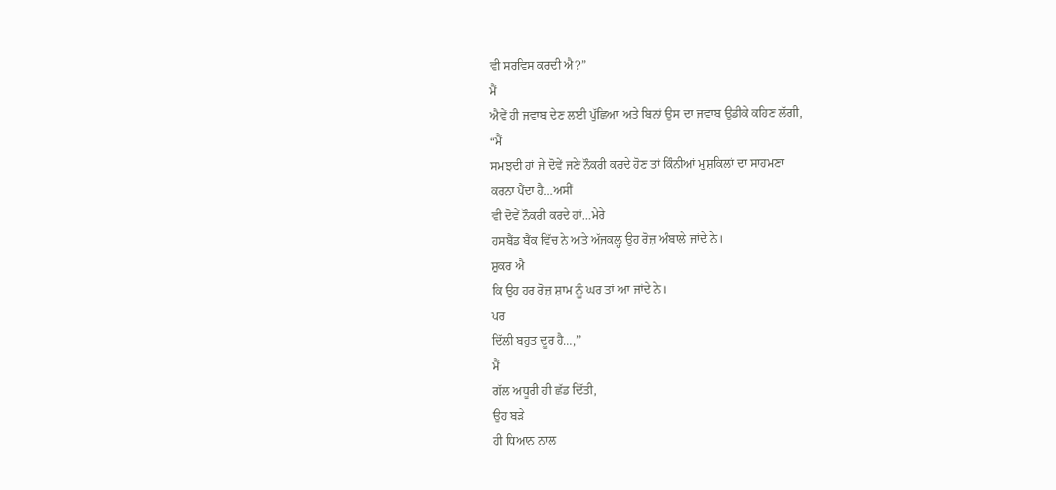ਵੀ ਸਰਵਿਸ ਕਰਦੀ ਐ?”
ਮੈਂ
ਐਵੇਂ ਹੀ ਜਵਾਬ ਦੇਣ ਲਈ ਪੁੱਛਿਆ ਅਤੇ ਬਿਨਾਂ ਉਸ ਦਾ ਜਵਾਬ ਉਡੀਕੇ ਕਹਿਣ ਲੱਗੀ,
“ਮੈਂ
ਸਮਝਦੀ ਹਾਂ ਜੇ ਦੋਵੇਂ ਜਣੇ ਨੌਕਰੀ ਕਰਦੇ ਹੋਣ ਤਾਂ ਕਿੰਨੀਆਂ ਮੁਸ਼ਕਿਲਾਂ ਦਾ ਸਾਹਮਣਾ
ਕਰਨਾ ਪੈਂਦਾ ਹੈ…ਅਸੀਂ
ਵੀ ਦੋਵੇਂ ਨੌਕਰੀ ਕਰਦੇ ਹਾਂ…ਮੇਰੇ
ਹਸਬੈਂਡ ਬੈਂਕ ਵਿੱਚ ਨੇ ਅਤੇ ਅੱਜਕਲ੍ਹ ਉਹ ਰੋਜ਼ ਅੰਬਾਲੇ ਜਾਂਦੇ ਨੇ।
ਸ਼ੁਕਰ ਐ
ਕਿ ਉਹ ਹਰ ਰੋਜ਼ ਸ਼ਾਮ ਨੂੰ ਘਰ ਤਾਂ ਆ ਜਾਂਦੇ ਨੇ।
ਪਰ
ਦਿੱਲੀ ਬਹੁਤ ਦੂਰ ਹੈ…,”
ਮੈਂ
ਗੱਲ ਅਧੂਰੀ ਹੀ ਛੱਡ ਦਿੱਤੀ,
ਉਹ ਬੜੇ
ਹੀ ਧਿਆਨ ਨਾਲ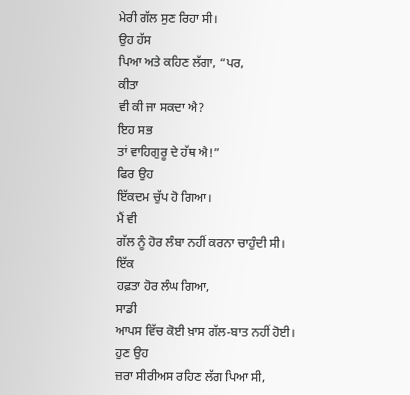ਮੇਰੀ ਗੱਲ ਸੁਣ ਰਿਹਾ ਸੀ।
ਉਹ ਹੱਸ
ਪਿਆ ਅਤੇ ਕਹਿਣ ਲੱਗਾ, “ਪਰ,
ਕੀਤਾ
ਵੀ ਕੀ ਜਾ ਸਕਦਾ ਐ?
ਇਹ ਸਭ
ਤਾਂ ਵਾਹਿਗੁਰੂ ਦੇ ਹੱਥ ਐ!”
ਫਿਰ ਉਹ
ਇੱਕਦਮ ਚੁੱਪ ਹੋ ਗਿਆ।
ਮੈਂ ਵੀ
ਗੱਲ ਨੂੰ ਹੋਰ ਲੰਬਾ ਨਹੀਂ ਕਰਨਾ ਚਾਹੁੰਦੀ ਸੀ।
ਇੱਕ
ਹਫ਼ਤਾ ਹੋਰ ਲੰਘ ਗਿਆ,
ਸਾਡੀ
ਆਪਸ ਵਿੱਚ ਕੋਈ ਖ਼ਾਸ ਗੱਲ-ਬਾਤ ਨਹੀਂ ਹੋਈ।
ਹੁਣ ਉਹ
ਜ਼ਰਾ ਸੀਰੀਅਸ ਰਹਿਣ ਲੱਗ ਪਿਆ ਸੀ,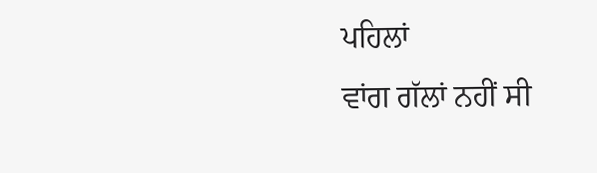ਪਹਿਲਾਂ
ਵਾਂਗ ਗੱਲਾਂ ਨਹੀਂ ਸੀ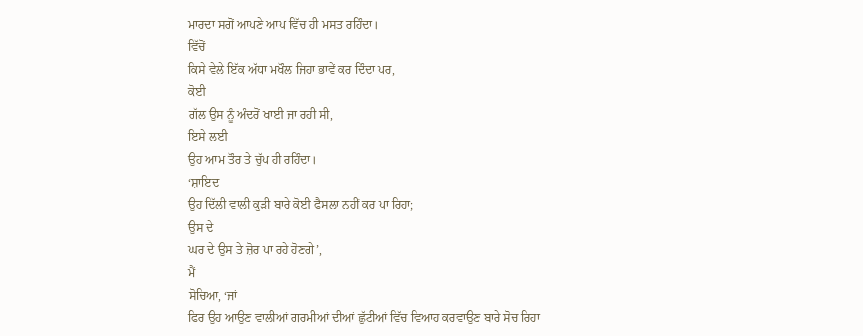ਮਾਰਦਾ ਸਗੋਂ ਆਪਣੇ ਆਪ ਵਿੱਚ ਹੀ ਮਸਤ ਰਹਿੰਦਾ।
ਵਿੱਚੋਂ
ਕਿਸੇ ਵੇਲੇ ਇੱਕ ਅੱਧਾ ਮਖੌਲ ਜਿਹਾ ਭਾਵੇਂ ਕਰ ਦਿੰਦਾ ਪਰ,
ਕੋਈ
ਗੱਲ ਉਸ ਨੂੰ ਅੰਦਰੋਂ ਖਾਈ ਜਾ ਰਹੀ ਸੀ,
ਇਸੇ ਲਈ
ਉਹ ਆਮ ਤੌਰ ਤੇ ਚੁੱਪ ਹੀ ਰਹਿੰਦਾ।
‘ਸ਼ਾਇਦ
ਉਹ ਦਿੱਲੀ ਵਾਲੀ ਕੁੜੀ ਬਾਰੇ ਕੋਈ ਫੈਸਲਾ ਨਹੀਂ ਕਰ ਪਾ ਰਿਹਾ;
ਉਸ ਦੇ
ਘਰ ਦੇ ਉਸ ਤੇ ਜ਼ੋਰ ਪਾ ਰਹੇ ਹੋਣਗੇ’,
ਮੈਂ
ਸੋਚਿਆ, ‘ਜਾਂ
ਫਿਰ ਉਹ ਆਉਣ ਵਾਲੀਆਂ ਗਰਮੀਆਂ ਦੀਆਂ ਛੁੱਟੀਆਂ ਵਿੱਚ ਵਿਆਹ ਕਰਵਾਉਣ ਬਾਰੇ ਸੋਚ ਰਿਹਾ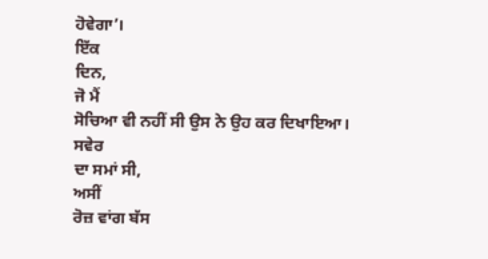ਹੋਵੇਗਾ’।
ਇੱਕ
ਦਿਨ,
ਜੋ ਮੈਂ
ਸੋਚਿਆ ਵੀ ਨਹੀਂ ਸੀ ਉਸ ਨੇ ਉਹ ਕਰ ਦਿਖਾਇਆ।
ਸਵੇਰ
ਦਾ ਸਮਾਂ ਸੀ,
ਅਸੀਂ
ਰੋਜ਼ ਵਾਂਗ ਬੱਸ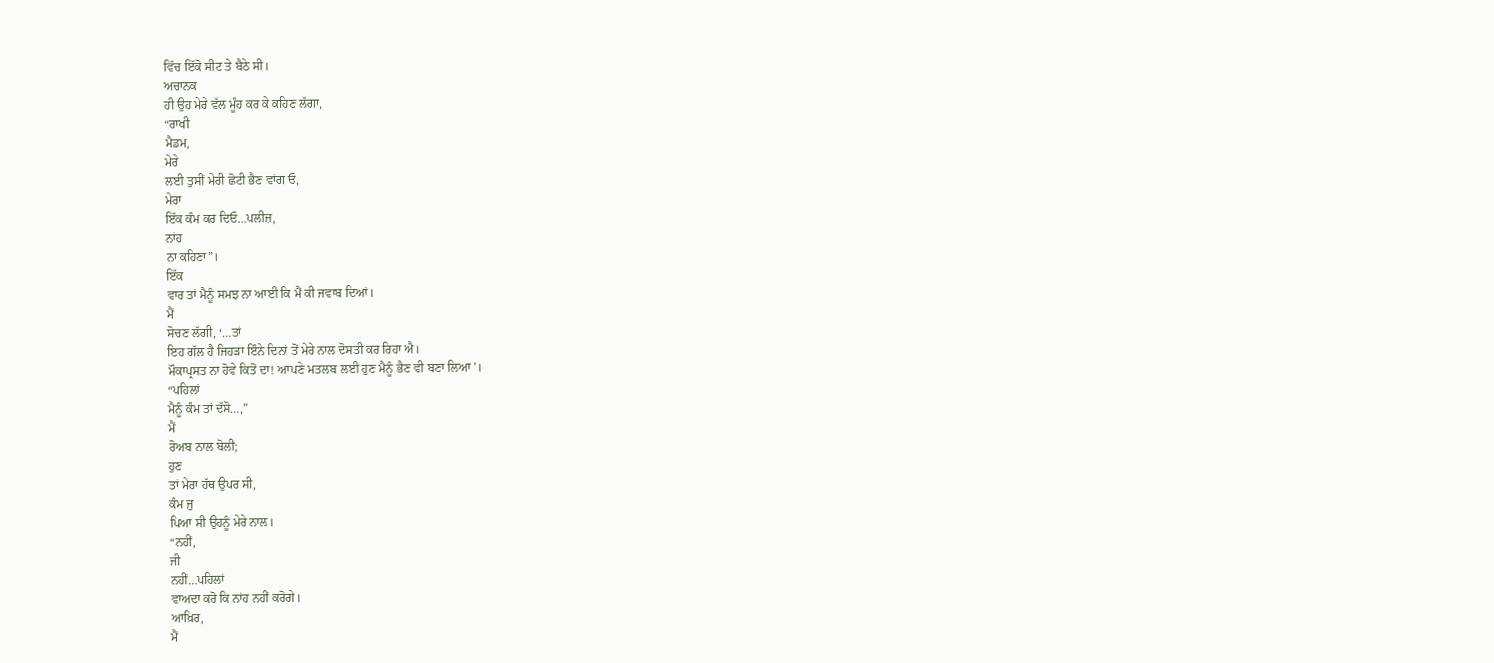ਵਿੱਚ ਇੱਕੋ ਸੀਟ ਤੇ ਬੈਠੇ ਸੀ।
ਅਚਾਨਕ
ਹੀ ਉਹ ਮੇਰੇ ਵੱਲ ਮੂੰਹ ਕਰ ਕੇ ਕਹਿਣ ਲੱਗਾ,
“ਰਾਖੀ
ਮੈਡਮ,
ਮੇਰੇ
ਲਈ ਤੁਸੀਂ ਮੇਰੀ ਛੋਟੀ ਭੈਣ ਵਾਂਗ ਓ,
ਮੇਰਾ
ਇੱਕ ਕੰਮ ਕਰ ਦਿਓ…ਪਲੀਜ਼,
ਨਾਂਹ
ਨਾ ਕਹਿਣਾ”।
ਇੱਕ
ਵਾਰ ਤਾਂ ਮੈਨੂੰ ਸਮਝ ਨਾ ਆਈ ਕਿ ਮੈਂ ਕੀ ਜਵਾਬ ਦਿਆਂ।
ਮੈਂ
ਸੋਚਣ ਲੱਗੀ, ‘…ਤਾਂ
ਇਹ ਗੱਲ ਹੈ ਜਿਹੜਾ ਇੰਨੇ ਦਿਨਾਂ ਤੋਂ ਮੇਰੇ ਨਾਲ ਦੋਸਤੀ ਕਰ ਰਿਹਾ ਐ।
ਮੌਕਾਪ੍ਰਸਤ ਨਾ ਹੋਵੇ ਕਿਤੋਂ ਦਾ! ਆਪਣੇ ਮਤਲਬ ਲਈ ਹੁਣ ਮੈਨੂੰ ਭੈਣ ਵੀ ਬਣਾ ਲਿਆ’।
“ਪਹਿਲਾਂ
ਮੈਨੂੰ ਕੰਮ ਤਾਂ ਦੱਸੋ…,”
ਮੈਂ
ਰੋਅਬ ਨਾਲ ਬੋਲੀ;
ਹੁਣ
ਤਾਂ ਮੇਰਾ ਹੱਥ ਉਪਰ ਸੀ,
ਕੰਮ ਜੁ
ਪਿਆ ਸੀ ਉਹਨੂੰ ਮੇਰੇ ਨਾਲ।
“ਨਹੀਂ,
ਜੀ
ਨਹੀਂ…ਪਹਿਲਾਂ
ਵਾਅਦਾ ਕਰੋ ਕਿ ਨਾਂਹ ਨਹੀਂ ਕਰੋਗੇ।
ਆਖ਼ਿਰ,
ਮੈਂ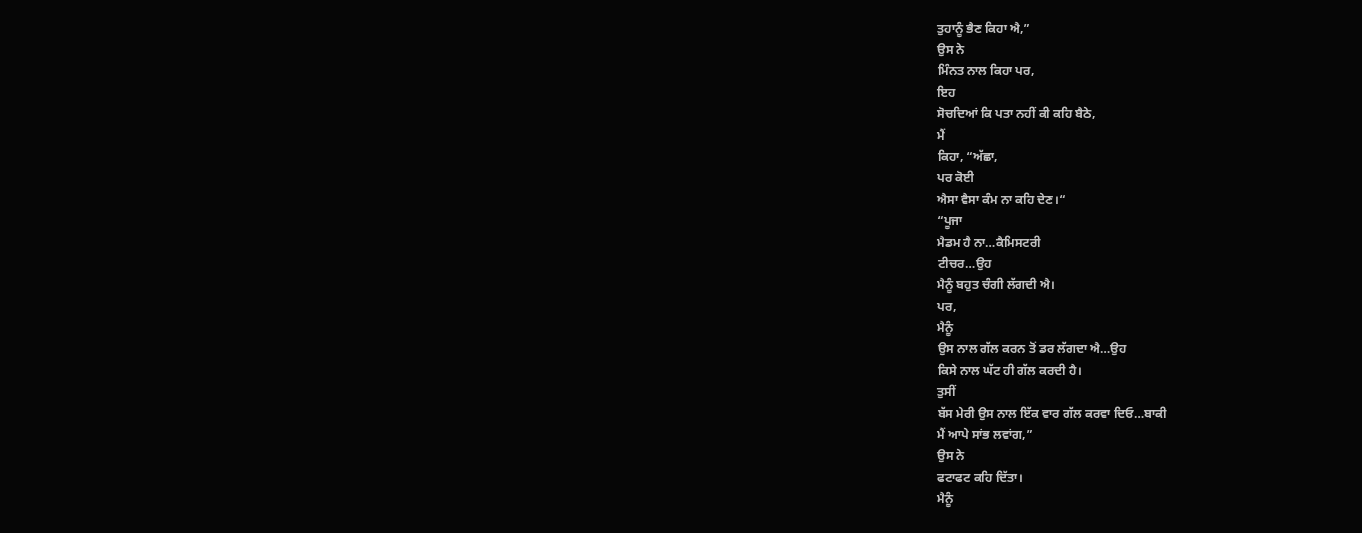ਤੁਹਾਨੂੰ ਭੈਣ ਕਿਹਾ ਐ,”
ਉਸ ਨੇ
ਮਿੰਨਤ ਨਾਲ ਕਿਹਾ ਪਰ,
ਇਹ
ਸੋਚਦਿਆਂ ਕਿ ਪਤਾ ਨਹੀਂ ਕੀ ਕਹਿ ਬੈਠੇ,
ਮੈਂ
ਕਿਹਾ, “ਅੱਛਾ,
ਪਰ ਕੋਈ
ਐਸਾ ਵੈਸਾ ਕੰਮ ਨਾ ਕਹਿ ਦੇਣ।“
“ਪੂਜਾ
ਮੈਡਮ ਹੈ ਨਾ…ਕੈਮਿਸਟਰੀ
ਟੀਚਰ…ਉਹ
ਮੈਨੂੰ ਬਹੁਤ ਚੰਗੀ ਲੱਗਦੀ ਐ।
ਪਰ,
ਮੈਨੂੰ
ਉਸ ਨਾਲ ਗੱਲ ਕਰਨ ਤੋਂ ਡਰ ਲੱਗਦਾ ਐ…ਉਹ
ਕਿਸੇ ਨਾਲ ਘੱਟ ਹੀ ਗੱਲ ਕਰਦੀ ਹੈ।
ਤੁਸੀਂ
ਬੱਸ ਮੇਰੀ ਉਸ ਨਾਲ ਇੱਕ ਵਾਰ ਗੱਲ ਕਰਵਾ ਦਿਓ…ਬਾਕੀ
ਮੈਂ ਆਪੇ ਸਾਂਭ ਲਵਾਂਗ,”
ਉਸ ਨੇ
ਫਟਾਫਟ ਕਹਿ ਦਿੱਤਾ।
ਮੈਨੂੰ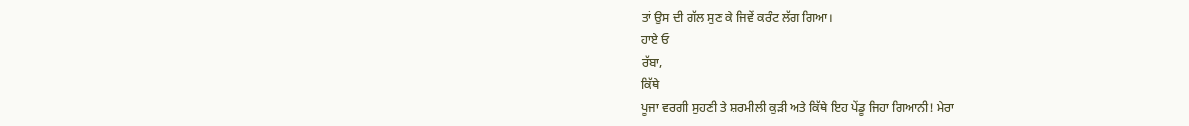ਤਾਂ ਉਸ ਦੀ ਗੱਲ ਸੁਣ ਕੇ ਜਿਵੇਂ ਕਰੰਟ ਲੱਗ ਗਿਆ।
ਹਾਏ ਓ
ਰੱਬਾ,
ਕਿੱਥੇ
ਪੂਜਾ ਵਰਗੀ ਸੁਹਣੀ ਤੇ ਸ਼ਰਮੀਲੀ ਕੁੜੀ ਅਤੇ ਕਿੱਥੇ ਇਹ ਪੇਂਡੂ ਜਿਹਾ ਗਿਆਨੀ! ਮੇਰਾ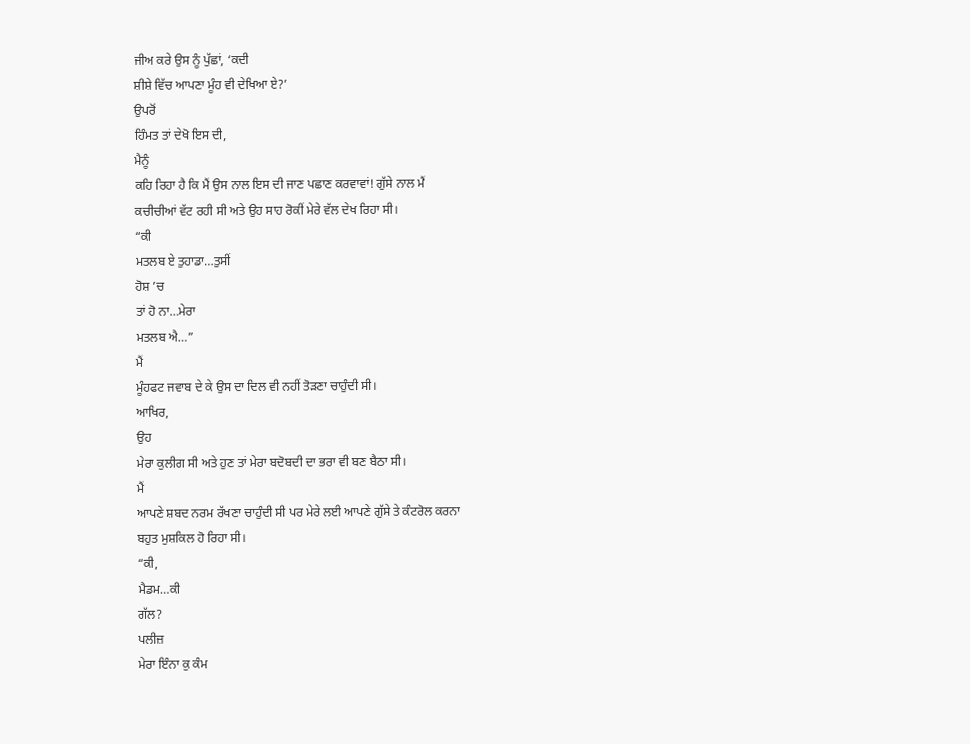ਜੀਅ ਕਰੇ ਉਸ ਨੂੰ ਪੁੱਛਾਂ, ‘ਕਦੀ
ਸ਼ੀਸ਼ੇ ਵਿੱਚ ਆਪਣਾ ਮੂੰਹ ਵੀ ਦੇਖਿਆ ਏ?’
ਉਪਰੋਂ
ਹਿੰਮਤ ਤਾਂ ਦੇਖੋ ਇਸ ਦੀ,
ਮੈਨੂੰ
ਕਹਿ ਰਿਹਾ ਹੈ ਕਿ ਮੈਂ ਉਸ ਨਾਲ ਇਸ ਦੀ ਜਾਣ ਪਛਾਣ ਕਰਵਾਵਾਂ! ਗੁੱਸੇ ਨਾਲ ਮੈਂ
ਕਚੀਚੀਆਂ ਵੱਟ ਰਹੀ ਸੀ ਅਤੇ ਉਹ ਸਾਹ ਰੋਕੀਂ ਮੇਰੇ ਵੱਲ ਦੇਖ ਰਿਹਾ ਸੀ।
“ਕੀ
ਮਤਲਬ ਏ ਤੁਹਾਡਾ…ਤੁਸੀਂ
ਹੋਸ਼ ’ਚ
ਤਾਂ ਹੋ ਨਾ…ਮੇਰਾ
ਮਤਲਬ ਐ…”
ਮੈਂ
ਮੂੰਹਫਟ ਜਵਾਬ ਦੇ ਕੇ ਉਸ ਦਾ ਦਿਲ ਵੀ ਨਹੀਂ ਤੋੜਣਾ ਚਾਹੁੰਦੀ ਸੀ।
ਆਖਿਰ,
ਉਹ
ਮੇਰਾ ਕੁਲੀਗ ਸੀ ਅਤੇ ਹੁਣ ਤਾਂ ਮੇਰਾ ਬਦੋਬਦੀ ਦਾ ਭਰਾ ਵੀ ਬਣ ਬੈਠਾ ਸੀ।
ਮੈਂ
ਆਪਣੇ ਸ਼ਬਦ ਨਰਮ ਰੱਖਣਾ ਚਾਹੁੰਦੀ ਸੀ ਪਰ ਮੇਰੇ ਲਈ ਆਪਣੇ ਗੁੱਸੇ ਤੇ ਕੰਟਰੋਲ ਕਰਨਾ
ਬਹੁਤ ਮੁਸ਼ਕਿਲ ਹੋ ਰਿਹਾ ਸੀ।
“ਕੀ,
ਮੈਡਮ…ਕੀ
ਗੱਲ?
ਪਲੀਜ਼
ਮੇਰਾ ਇੰਨਾ ਕੁ ਕੰਮ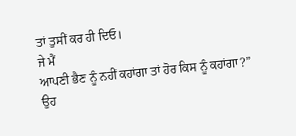ਤਾਂ ਤੁਸੀਂ ਕਰ ਹੀ ਦਿਓ।
ਜੇ ਮੈਂ
ਆਪਣੀ ਭੈਣ ਨੂੰ ਨਹੀਂ ਕਹਾਂਗਾ ਤਾਂ ਹੋਰ ਕਿਸ ਨੂੰ ਕਹਾਂਗਾ?”
ਉਹ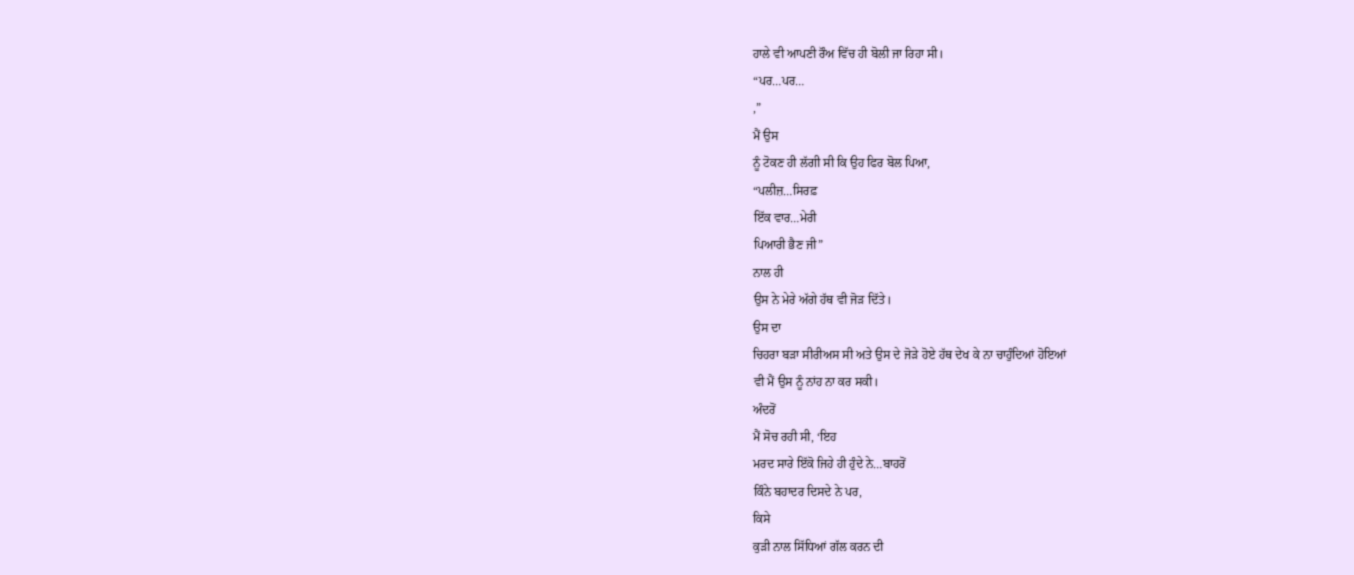ਹਾਲੇ ਵੀ ਆਪਣੀ ਰੌਅ ਵਿੱਚ ਹੀ ਬੋਲੀ ਜਾ ਰਿਹਾ ਸੀ।
“ਪਰ…ਪਰ…
,”
ਮੈਂ ਉਸ
ਨੂੰ ਟੋਕਣ ਹੀ ਲੱਗੀ ਸੀ ਕਿ ਉਹ ਫਿਰ ਬੋਲ ਪਿਆ,
“ਪਲੀਜ਼…ਸਿਰਫ਼
ਇੱਕ ਵਾਰ…ਮੇਰੀ
ਪਿਆਰੀ ਭੈਣ ਜੀ”
ਨਾਲ ਹੀ
ਉਸ ਨੇ ਮੇਰੇ ਅੱਗੇ ਹੱਥ ਵੀ ਜੋੜ ਦਿੱਤੇ।
ਉਸ ਦਾ
ਚਿਹਰਾ ਬੜਾ ਸੀਰੀਅਸ ਸੀ ਅਤੇ ਉਸ ਦੇ ਜੋੜੇ ਹੋਏ ਹੱਥ ਦੇਖ ਕੇ ਨਾ ਚਾਹੁੰਦਿਆਂ ਹੋਇਆਂ
ਵੀ ਮੈਂ ਉਸ ਨੂੰ ਨਾਂਹ ਨਾ ਕਰ ਸਕੀ।
ਅੰਦਰੋਂ
ਮੈਂ ਸੋਚ ਰਹੀ ਸੀ, ‘ਇਹ
ਮਰਦ ਸਾਰੇ ਇੱਕੋ ਜਿਹੇ ਹੀ ਹੁੰਦੇ ਨੇ…ਬਾਹਰੋਂ
ਕਿੰਨੇ ਬਹਾਦਰ ਦਿਸਦੇ ਨੇ ਪਰ,
ਕਿਸੇ
ਕੁੜੀ ਨਾਲ ਸਿੱਧਿਆਂ ਗੱਲ ਕਰਨ ਦੀ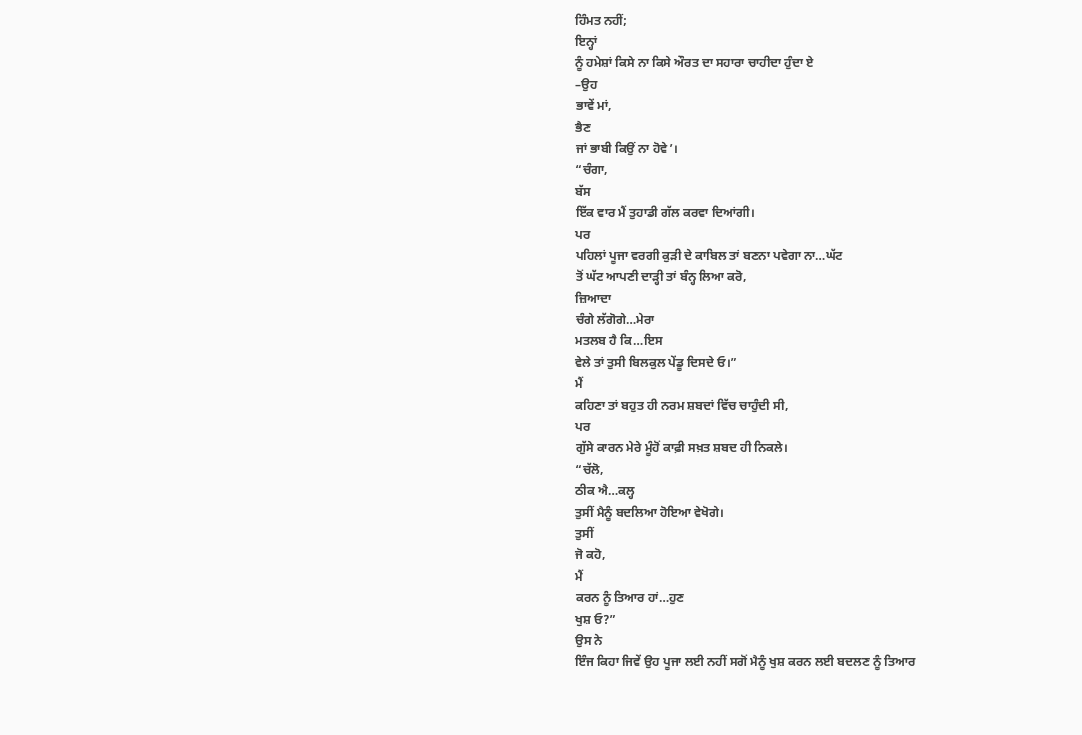ਹਿੰਮਤ ਨਹੀਂ;
ਇਨ੍ਹਾਂ
ਨੂੰ ਹਮੇਸ਼ਾਂ ਕਿਸੇ ਨਾ ਕਿਸੇ ਔਰਤ ਦਾ ਸਹਾਰਾ ਚਾਹੀਦਾ ਹੁੰਦਾ ਏ
–ਉਹ
ਭਾਵੇਂ ਮਾਂ,
ਭੈਣ
ਜਾਂ ਭਾਬੀ ਕਿਉਂ ਨਾ ਹੋਵੇ’।
“ਚੰਗਾ,
ਬੱਸ
ਇੱਕ ਵਾਰ ਮੈਂ ਤੁਹਾਡੀ ਗੱਲ ਕਰਵਾ ਦਿਆਂਗੀ।
ਪਰ
ਪਹਿਲਾਂ ਪੂਜਾ ਵਰਗੀ ਕੁੜੀ ਦੇ ਕਾਬਿਲ ਤਾਂ ਬਣਨਾ ਪਵੇਗਾ ਨਾ…ਘੱਟ
ਤੋਂ ਘੱਟ ਆਪਣੀ ਦਾੜ੍ਹੀ ਤਾਂ ਬੰਨ੍ਹ ਲਿਆ ਕਰੋ,
ਜ਼ਿਆਦਾ
ਚੰਗੇ ਲੱਗੋਗੇ…ਮੇਰਾ
ਮਤਲਬ ਹੈ ਕਿ…ਇਸ
ਵੇਲੇ ਤਾਂ ਤੁਸੀ ਬਿਲਕੁਲ ਪੇਂਡੂ ਦਿਸਦੇ ਓ।”
ਮੈਂ
ਕਹਿਣਾ ਤਾਂ ਬਹੁਤ ਹੀ ਨਰਮ ਸ਼ਬਦਾਂ ਵਿੱਚ ਚਾਹੁੰਦੀ ਸੀ,
ਪਰ
ਗੁੱਸੇ ਕਾਰਨ ਮੇਰੇ ਮੂੰਹੋਂ ਕਾਫ਼ੀ ਸਖ਼ਤ ਸ਼ਬਦ ਹੀ ਨਿਕਲੇ।
“ਚੱਲੋ,
ਠੀਕ ਐ…ਕਲ੍ਹ
ਤੁਸੀਂ ਮੈਨੂੰ ਬਦਲਿਆ ਹੋਇਆ ਵੇਖੋਗੇ।
ਤੁਸੀਂ
ਜੋ ਕਹੋ,
ਮੈਂ
ਕਰਨ ਨੂੰ ਤਿਆਰ ਹਾਂ…ਹੁਣ
ਖੁਸ਼ ਓ?”
ਉਸ ਨੇ
ਇੰਜ ਕਿਹਾ ਜਿਵੇਂ ਉਹ ਪੂਜਾ ਲਈ ਨਹੀਂ ਸਗੋਂ ਮੈਨੂੰ ਖੁਸ਼ ਕਰਨ ਲਈ ਬਦਲਣ ਨੂੰ ਤਿਆਰ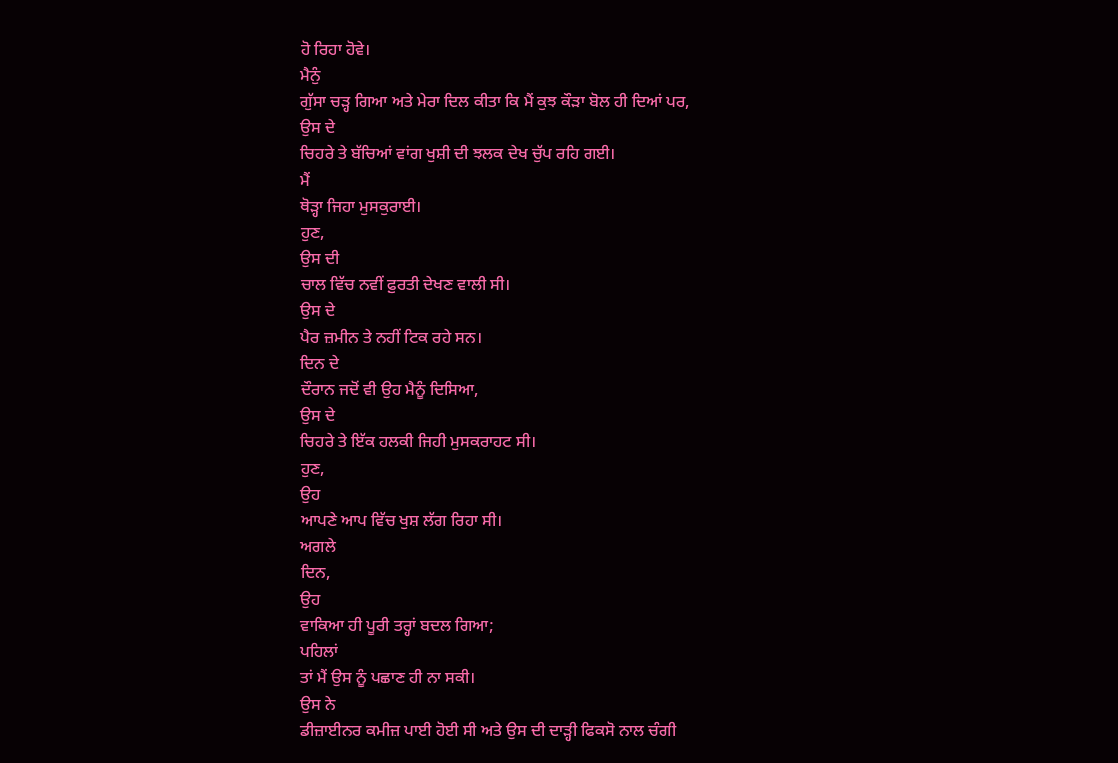ਹੋ ਰਿਹਾ ਹੋਵੇ।
ਮੈਨੁੰ
ਗੁੱਸਾ ਚੜ੍ਹ ਗਿਆ ਅਤੇ ਮੇਰਾ ਦਿਲ ਕੀਤਾ ਕਿ ਮੈਂ ਕੁਝ ਕੌੜਾ ਬੋਲ ਹੀ ਦਿਆਂ ਪਰ,
ਉਸ ਦੇ
ਚਿਹਰੇ ਤੇ ਬੱਚਿਆਂ ਵਾਂਗ ਖੁਸ਼ੀ ਦੀ ਝਲਕ ਦੇਖ ਚੁੱਪ ਰਹਿ ਗਈ।
ਮੈਂ
ਥੋੜ੍ਹਾ ਜਿਹਾ ਮੁਸਕੁਰਾਈ।
ਹੁਣ,
ਉਸ ਦੀ
ਚਾਲ ਵਿੱਚ ਨਵੀਂ ਫ਼ੁਰਤੀ ਦੇਖਣ ਵਾਲੀ ਸੀ।
ਉਸ ਦੇ
ਪੈਰ ਜ਼ਮੀਨ ਤੇ ਨਹੀਂ ਟਿਕ ਰਹੇ ਸਨ।
ਦਿਨ ਦੇ
ਦੌਰਾਨ ਜਦੋਂ ਵੀ ਉਹ ਮੈਨੂੰ ਦਿਸਿਆ,
ਉਸ ਦੇ
ਚਿਹਰੇ ਤੇ ਇੱਕ ਹਲਕੀ ਜਿਹੀ ਮੁਸਕਰਾਹਟ ਸੀ।
ਹੁਣ,
ਉਹ
ਆਪਣੇ ਆਪ ਵਿੱਚ ਖੁਸ਼ ਲੱਗ ਰਿਹਾ ਸੀ।
ਅਗਲੇ
ਦਿਨ,
ਉਹ
ਵਾਕਿਆ ਹੀ ਪੂਰੀ ਤਰ੍ਹਾਂ ਬਦਲ ਗਿਆ;
ਪਹਿਲਾਂ
ਤਾਂ ਮੈਂ ਉਸ ਨੂੰ ਪਛਾਣ ਹੀ ਨਾ ਸਕੀ।
ਉਸ ਨੇ
ਡੀਜ਼ਾਈਨਰ ਕਮੀਜ਼ ਪਾਈ ਹੋਈ ਸੀ ਅਤੇ ਉਸ ਦੀ ਦਾੜ੍ਹੀ ਫਿਕਸੋ ਨਾਲ ਚੰਗੀ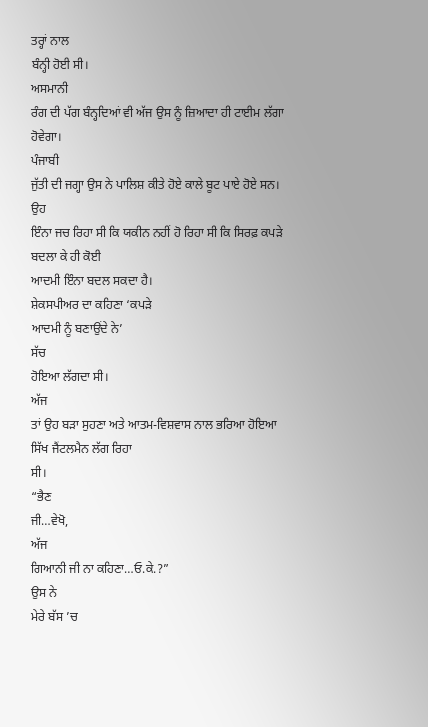ਤਰ੍ਹਾਂ ਨਾਲ
ਬੰਨ੍ਹੀ ਹੋਈ ਸੀ।
ਅਸਮਾਨੀ
ਰੰਗ ਦੀ ਪੱਗ ਬੰਨ੍ਹਦਿਆਂ ਵੀ ਅੱਜ ਉਸ ਨੂੰ ਜ਼ਿਆਦਾ ਹੀ ਟਾਈਮ ਲੱਗਾ ਹੋਵੇਗਾ।
ਪੰਜਾਬੀ
ਜੁੱਤੀ ਦੀ ਜਗ੍ਹਾ ਉਸ ਨੇ ਪਾਲਿਸ਼ ਕੀਤੇ ਹੋਏ ਕਾਲੇ ਬੂਟ ਪਾਏ ਹੋਏ ਸਨ।
ਉਹ
ਇੰਨਾ ਜਚ ਰਿਹਾ ਸੀ ਕਿ ਯਕੀਨ ਨਹੀਂ ਹੋ ਰਿਹਾ ਸੀ ਕਿ ਸਿਰਫ਼ ਕਪੜੇ ਬਦਲਾ ਕੇ ਹੀ ਕੋਈ
ਆਦਮੀ ਇੰਨਾ ਬਦਲ ਸਕਦਾ ਹੈ।
ਸ਼ੇਕਸਪੀਅਰ ਦਾ ਕਹਿਣਾ ‘ਕਪੜੇ
ਆਦਮੀ ਨੂੰ ਬਣਾਉਂਦੇ ਨੇ’
ਸੱਚ
ਹੋਇਆ ਲੱਗਦਾ ਸੀ।
ਅੱਜ
ਤਾਂ ਉਹ ਬੜਾ ਸੁਹਣਾ ਅਤੇ ਆਤਮ-ਵਿਸ਼ਵਾਸ ਨਾਲ ਭਰਿਆ ਹੋਇਆ ਸਿੱਖ ਜੈਂਟਲਮੈਨ ਲੱਗ ਰਿਹਾ
ਸੀ।
“ਭੈਣ
ਜੀ…ਵੇਖੋ,
ਅੱਜ
ਗਿਆਨੀ ਜੀ ਨਾ ਕਹਿਣਾ…ਓ.ਕੇ.?”
ਉਸ ਨੇ
ਮੇਰੇ ਬੱਸ ’ਚ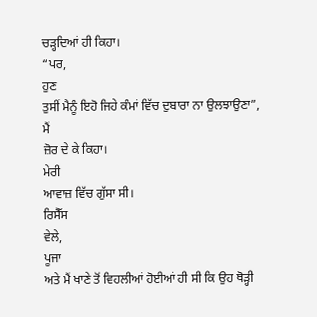ਚੜ੍ਹਦਿਆਂ ਹੀ ਕਿਹਾ।
“ਪਰ,
ਹੁਣ
ਤੁਸੀਂ ਮੈਨੂੰ ਇਹੋ ਜਿਹੇ ਕੰਮਾਂ ਵਿੱਚ ਦੁਬਾਰਾ ਨਾ ਉਲਝਾਉਣਾ”,
ਮੈਂ
ਜ਼ੋਰ ਦੇ ਕੇ ਕਿਹਾ।
ਮੇਰੀ
ਆਵਾਜ਼ ਵਿੱਚ ਗੁੱਸਾ ਸੀ।
ਰਿਸੈੱਸ
ਵੇਲੇ,
ਪੂਜਾ
ਅਤੇ ਮੈਂ ਖਾਣੇ ਤੋਂ ਵਿਹਲੀਆਂ ਹੋਈਆਂ ਹੀ ਸੀ ਕਿ ਉਹ ਥੋੜ੍ਹੀ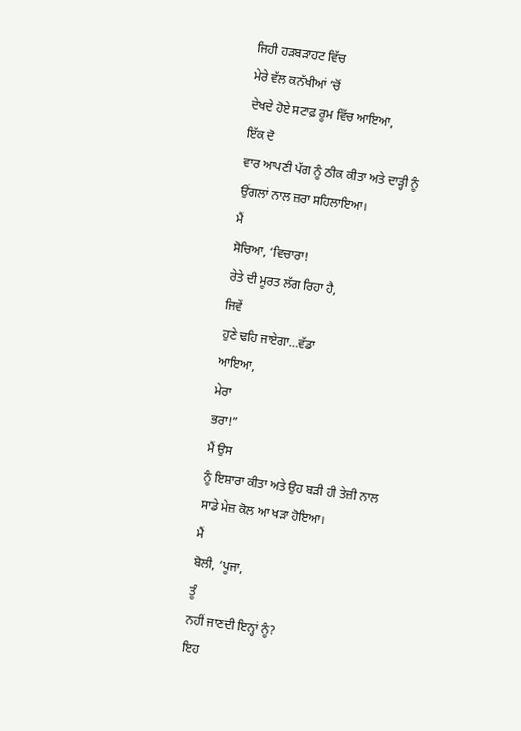ਜਿਹੀ ਹੜਬੜਾਹਟ ਵਿੱਚ
ਮੇਰੇ ਵੱਲ ਕਨੱਖੀਆਂ ’ਚੋਂ
ਦੇਖਦੇ ਹੋਏ ਸਟਾਫ਼ ਰੂਮ ਵਿੱਚ ਆਇਆ,
ਇੱਕ ਦੋ
ਵਾਰ ਆਪਣੀ ਪੱਗ ਨੂੰ ਠੀਕ ਕੀਤਾ ਅਤੇ ਦਾੜ੍ਹੀ ਨੂੰ ਉਂਗਲਾਂ ਨਾਲ ਜ਼ਰਾ ਸਹਿਲਾਇਆ।
ਮੈਂ
ਸੋਚਿਆ, ‘ਵਿਚਾਰਾ!
ਰੇਤੇ ਦੀ ਮੂਰਤ ਲੱਗ ਰਿਹਾ ਹੈ,
ਜਿਵੇਂ
ਹੁਣੇ ਢਹਿ ਜਾਏਗਾ…ਵੱਡਾ
ਆਇਆ,
ਮੇਰਾ
ਭਰਾ!”
ਮੈਂ ਉਸ
ਨੂੰ ਇਸ਼ਾਰਾ ਕੀਤਾ ਅਤੇ ਉਹ ਬੜੀ ਹੀ ਤੇਜ਼ੀ ਨਾਲ ਸਾਡੇ ਮੇਜ਼ ਕੋਲ ਆ ਖੜਾ ਹੋਇਆ।
ਮੈਂ
ਬੋਲੀ, ‘ਪੂਜਾ,
ਤੂੰ
ਨਹੀਂ ਜਾਣਦੀ ਇਨ੍ਹਾਂ ਨੂੰ?
ਇਹ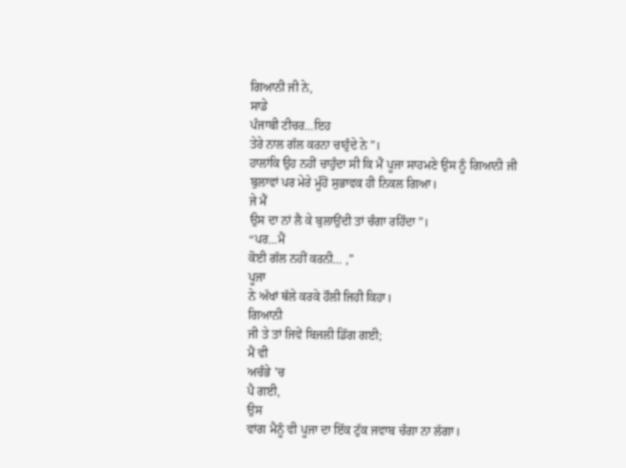ਗਿਆਨੀ ਜੀ ਨੇ,
ਸਾਡੇ
ਪੰਜਾਬੀ ਟੀਚਰ…ਇਹ
ਤੇਰੇ ਨਾਲ ਗੱਲ ਕਰਨਾ ਚਾਹੁੰਦੇ ਨੇ”।
ਹਾਲਾਂਕਿ ਉਹ ਨਹੀਂ ਚਾਹੁੰਦਾ ਸੀ ਕਿ ਮੈਂ ਪੂਜਾ ਸਾਹਮਣੇ ਉਸ ਨੂੰ ਗਿਆਨੀ ਜੀ
ਬੁਲਾਵਾਂ ਪਰ ਮੇਰੇ ਮੂੰਹੋਂ ਸੁਭਾਵਕ ਹੀ ਨਿਕਲ ਗਿਆ।
ਜੇ ਮੈਂ
ਉਸ ਦਾ ਨਾਂ ਲੈ ਕੇ ਬੁਲਾਉਂਦੀ ਤਾਂ ਚੰਗਾ ਰਹਿੰਦਾ”।
“ਪਰ…ਮੈਂ
ਕੋਈ ਗੱਲ ਨਹੀਂ ਕਰਨੀ… ,”
ਪੂਜਾ
ਨੇ ਅੱਖਾਂ ਥੱਲੇ ਕਰਕੇ ਹੌਲੀ ਜਿਹੀ ਕਿਹਾ।
ਗਿਆਨੀ
ਜੀ ਤੇ ਤਾਂ ਜਿਵੇਂ ਬਿਜਲੀ ਡਿੱਗ ਗਈ;
ਮੈਂ ਵੀ
ਅਚੰਭੇ ’ਚ
ਪੈ ਗਈ,
ਉਸ
ਵਾਂਗ ਮੈਨੂੰ ਵੀ ਪੂਜਾ ਦਾ ਇੱਕ ਟੁੱਕ ਜਵਾਬ ਚੰਗਾ ਨਾ ਲੱਗਾ।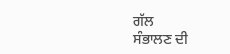ਗੱਲ
ਸੰਭਾਲਣ ਦੀ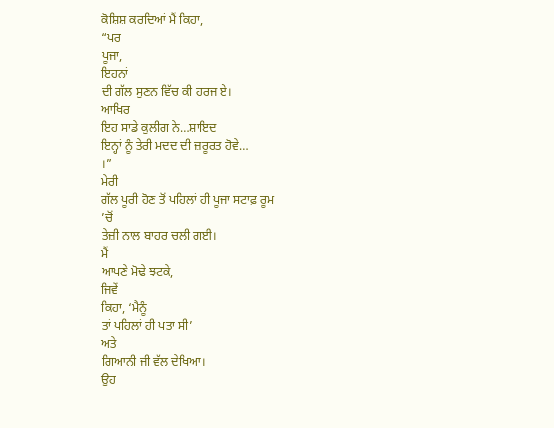ਕੋਸ਼ਿਸ਼ ਕਰਦਿਆਂ ਮੈਂ ਕਿਹਾ,
“ਪਰ
ਪੂਜਾ,
ਇਹਨਾਂ
ਦੀ ਗੱਲ ਸੁਣਨ ਵਿੱਚ ਕੀ ਹਰਜ ਏ।
ਆਖਿਰ
ਇਹ ਸਾਡੇ ਕੁਲੀਗ ਨੇ…ਸ਼ਾਇਦ
ਇਨ੍ਹਾਂ ਨੂੰ ਤੇਰੀ ਮਦਦ ਦੀ ਜ਼ਰੂਰਤ ਹੋਵੇ…
।”
ਮੇਰੀ
ਗੱਲ ਪੂਰੀ ਹੋਣ ਤੋਂ ਪਹਿਲਾਂ ਹੀ ਪੂਜਾ ਸਟਾਫ਼ ਰੂਮ
’ਚੋਂ
ਤੇਜ਼ੀ ਨਾਲ ਬਾਹਰ ਚਲੀ ਗਈ।
ਮੈਂ
ਆਪਣੇ ਮੋਢੇ ਝਟਕੇ,
ਜਿਵੇਂ
ਕਿਹਾ, ‘ਮੈਨੂੰ
ਤਾਂ ਪਹਿਲਾਂ ਹੀ ਪਤਾ ਸੀ’
ਅਤੇ
ਗਿਆਨੀ ਜੀ ਵੱਲ ਦੇਖਿਆ।
ਉਹ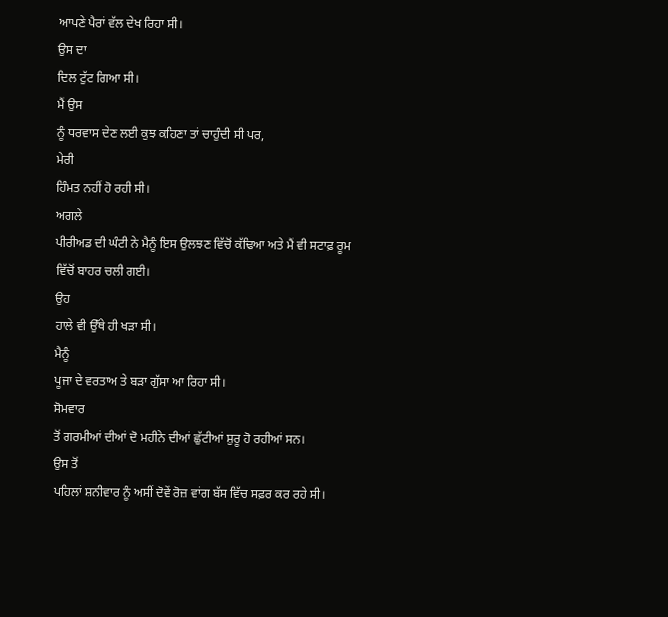ਆਪਣੇ ਪੈਰਾਂ ਵੱਲ ਦੇਖ ਰਿਹਾ ਸੀ।
ਉਸ ਦਾ
ਦਿਲ ਟੁੱਟ ਗਿਆ ਸੀ।
ਮੈਂ ਉਸ
ਨੂੰ ਧਰਵਾਸ ਦੇਣ ਲਈ ਕੁਝ ਕਹਿਣਾ ਤਾਂ ਚਾਹੁੰਦੀ ਸੀ ਪਰ,
ਮੇਰੀ
ਹਿੰਮਤ ਨਹੀਂ ਹੋ ਰਹੀ ਸੀ।
ਅਗਲੇ
ਪੀਰੀਅਡ ਦੀ ਘੰਟੀ ਨੇ ਮੈਨੂੰ ਇਸ ਉਲਝਣ ਵਿੱਚੋਂ ਕੱਢਿਆ ਅਤੇ ਮੈਂ ਵੀ ਸਟਾਫ਼ ਰੂਮ
ਵਿੱਚੋਂ ਬਾਹਰ ਚਲੀ ਗਈ।
ਉਹ
ਹਾਲੇ ਵੀ ਉੱਥੇ ਹੀ ਖੜਾ ਸੀ।
ਮੈਨੂੰ
ਪੂਜਾ ਦੇ ਵਰਤਾਅ ਤੇ ਬੜਾ ਗੁੱਸਾ ਆ ਰਿਹਾ ਸੀ।
ਸੋਮਵਾਰ
ਤੋਂ ਗਰਮੀਆਂ ਦੀਆਂ ਦੋ ਮਹੀਨੇ ਦੀਆਂ ਛੁੱਟੀਆਂ ਸ਼ੁਰੂ ਹੋ ਰਹੀਆਂ ਸਨ।
ਉਸ ਤੋਂ
ਪਹਿਲਾਂ ਸ਼ਨੀਵਾਰ ਨੂੰ ਅਸੀਂ ਦੋਵੇਂ ਰੋਜ਼ ਵਾਂਗ ਬੱਸ ਵਿੱਚ ਸਫ਼ਰ ਕਰ ਰਹੇ ਸੀ।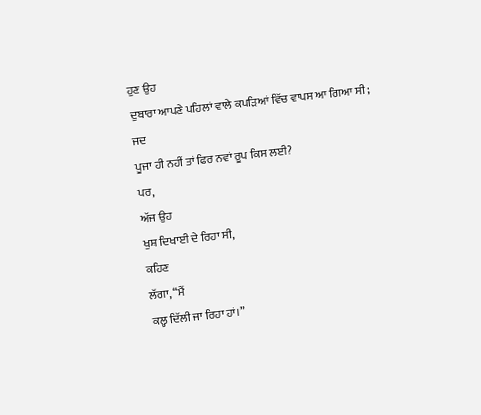ਹੁਣ ਉਹ
ਦੁਬਾਰਾ ਆਪਣੇ ਪਹਿਲਾਂ ਵਾਲੇ ਕਪੜਿਆਂ ਵਿੱਚ ਵਾਪਸ ਆ ਗਿਆ ਸੀ;
ਜਦ
ਪੂਜਾ ਹੀ ਨਹੀਂ ਤਾਂ ਫਿਰ ਨਵਾਂ ਰੂਪ ਕਿਸ ਲਈ?
ਪਰ,
ਅੱਜ ਉਹ
ਖੁਸ਼ ਦਿਖਾਈ ਦੇ ਰਿਹਾ ਸੀ,
ਕਹਿਣ
ਲੱਗਾ, “ਮੈਂ
ਕਲ੍ਹ ਦਿੱਲੀ ਜਾ ਰਿਹਾ ਹਾਂ।”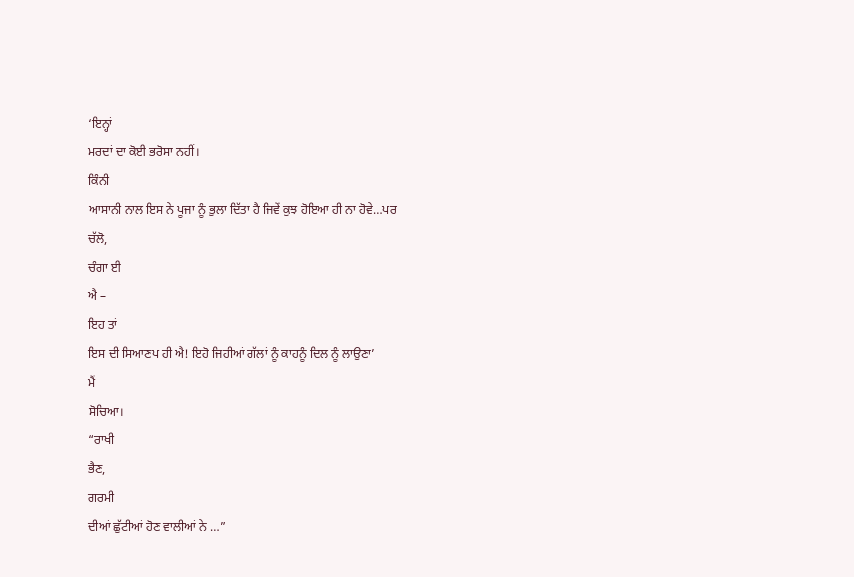‘ਇਨ੍ਹਾਂ
ਮਰਦਾਂ ਦਾ ਕੋਈ ਭਰੋਸਾ ਨਹੀਂ।
ਕਿੰਨੀ
ਆਸਾਨੀ ਨਾਲ ਇਸ ਨੇ ਪੂਜਾ ਨੂੰ ਭੁਲਾ ਦਿੱਤਾ ਹੈ ਜਿਵੇਂ ਕੁਝ ਹੋਇਆ ਹੀ ਨਾ ਹੋਵੇ…ਪਰ
ਚੱਲੋ,
ਚੰਗਾ ਈ
ਐ –
ਇਹ ਤਾਂ
ਇਸ ਦੀ ਸਿਆਣਪ ਹੀ ਐ! ਇਹੋ ਜਿਹੀਆਂ ਗੱਲਾਂ ਨੂੰ ਕਾਹਨੂੰ ਦਿਲ ਨੂੰ ਲਾਉਣਾ’
ਮੈਂ
ਸੋਚਿਆ।
“ਰਾਖੀ
ਭੈਣ,
ਗਰਮੀ
ਦੀਆਂ ਛੁੱਟੀਆਂ ਹੋਣ ਵਾਲੀਆਂ ਨੇ …”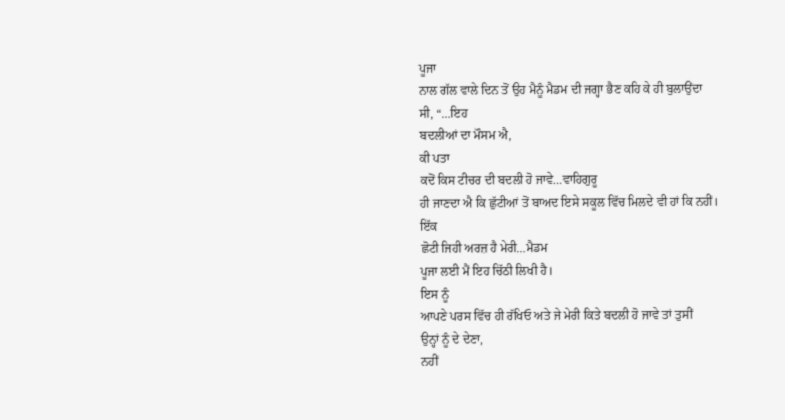ਪੂਜਾ
ਨਾਲ ਗੱਲ ਵਾਲੇ ਦਿਨ ਤੋਂ ਉਹ ਮੈਨੂੰ ਮੈਡਮ ਦੀ ਜਗ੍ਹਾ ਭੈਣ ਕਹਿ ਕੇ ਹੀ ਬੁਲਾਉਂਦਾ
ਸੀ, “…ਇਹ
ਬਦਲੀਆਂ ਦਾ ਮੌਸਮ ਐ,
ਕੀ ਪਤਾ
ਕਦੋਂ ਕਿਸ ਟੀਚਰ ਦੀ ਬਦਲੀ ਹੋ ਜਾਵੇ…ਵਾਹਿਗੁਰੂ
ਹੀ ਜਾਣਦਾ ਐ ਕਿ ਛੁੱਟੀਆਂ ਤੋਂ ਬਾਅਦ ਇਸੇ ਸਕੂਲ ਵਿੱਚ ਮਿਲਦੇ ਵੀ ਹਾਂ ਕਿ ਨਹੀਂ।
ਇੱਕ
ਛੋਟੀ ਜਿਹੀ ਅਰਜ਼ ਹੈ ਮੇਰੀ…ਮੈਡਮ
ਪੂਜਾ ਲਈ ਮੈਂ ਇਹ ਚਿੱਠੀ ਲਿਖੀ ਹੈ।
ਇਸ ਨੂੰ
ਆਪਣੇ ਪਰਸ ਵਿੱਚ ਹੀ ਰੱਖਿਓ ਅਤੇ ਜੇ ਮੇਰੀ ਕਿਤੇ ਬਦਲੀ ਹੋ ਜਾਵੇ ਤਾਂ ਤੁਸੀਂ
ਉਨ੍ਹਾਂ ਨੂੰ ਦੇ ਦੇਣਾ,
ਨਹੀਂ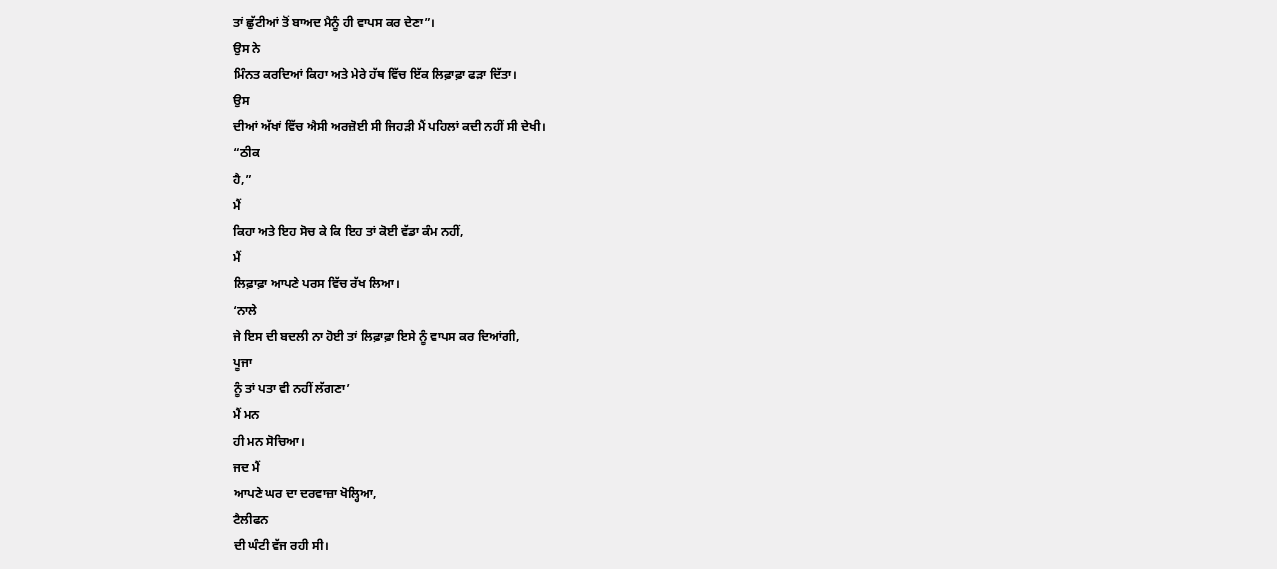ਤਾਂ ਛੁੱਟੀਆਂ ਤੋਂ ਬਾਅਦ ਮੈਨੂੰ ਹੀ ਵਾਪਸ ਕਰ ਦੇਣਾ”।
ਉਸ ਨੇ
ਮਿੰਨਤ ਕਰਦਿਆਂ ਕਿਹਾ ਅਤੇ ਮੇਰੇ ਹੱਥ ਵਿੱਚ ਇੱਕ ਲਿਫ਼ਾਫ਼ਾ ਫੜਾ ਦਿੱਤਾ।
ਉਸ
ਦੀਆਂ ਅੱਖਾਂ ਵਿੱਚ ਐਸੀ ਅਰਜ਼ੋਈ ਸੀ ਜਿਹੜੀ ਮੈਂ ਪਹਿਲਾਂ ਕਦੀ ਨਹੀਂ ਸੀ ਦੇਖੀ।
“ਠੀਕ
ਹੈ,”
ਮੈਂ
ਕਿਹਾ ਅਤੇ ਇਹ ਸੋਚ ਕੇ ਕਿ ਇਹ ਤਾਂ ਕੋਈ ਵੱਡਾ ਕੰਮ ਨਹੀਂ,
ਮੈਂ
ਲਿਫ਼ਾਫ਼ਾ ਆਪਣੇ ਪਰਸ ਵਿੱਚ ਰੱਖ ਲਿਆ।
‘ਨਾਲੇ
ਜੇ ਇਸ ਦੀ ਬਦਲੀ ਨਾ ਹੋਈ ਤਾਂ ਲਿਫ਼ਾਫ਼ਾ ਇਸੇ ਨੂੰ ਵਾਪਸ ਕਰ ਦਿਆਂਗੀ,
ਪੂਜਾ
ਨੂੰ ਤਾਂ ਪਤਾ ਵੀ ਨਹੀਂ ਲੱਗਣਾ’
ਮੈਂ ਮਨ
ਹੀ ਮਨ ਸੋਚਿਆ।
ਜਦ ਮੈਂ
ਆਪਣੇ ਘਰ ਦਾ ਦਰਵਾਜ਼ਾ ਖੋਲ੍ਹਿਆ,
ਟੈਲੀਫਨ
ਦੀ ਘੰਟੀ ਵੱਜ ਰਹੀ ਸੀ।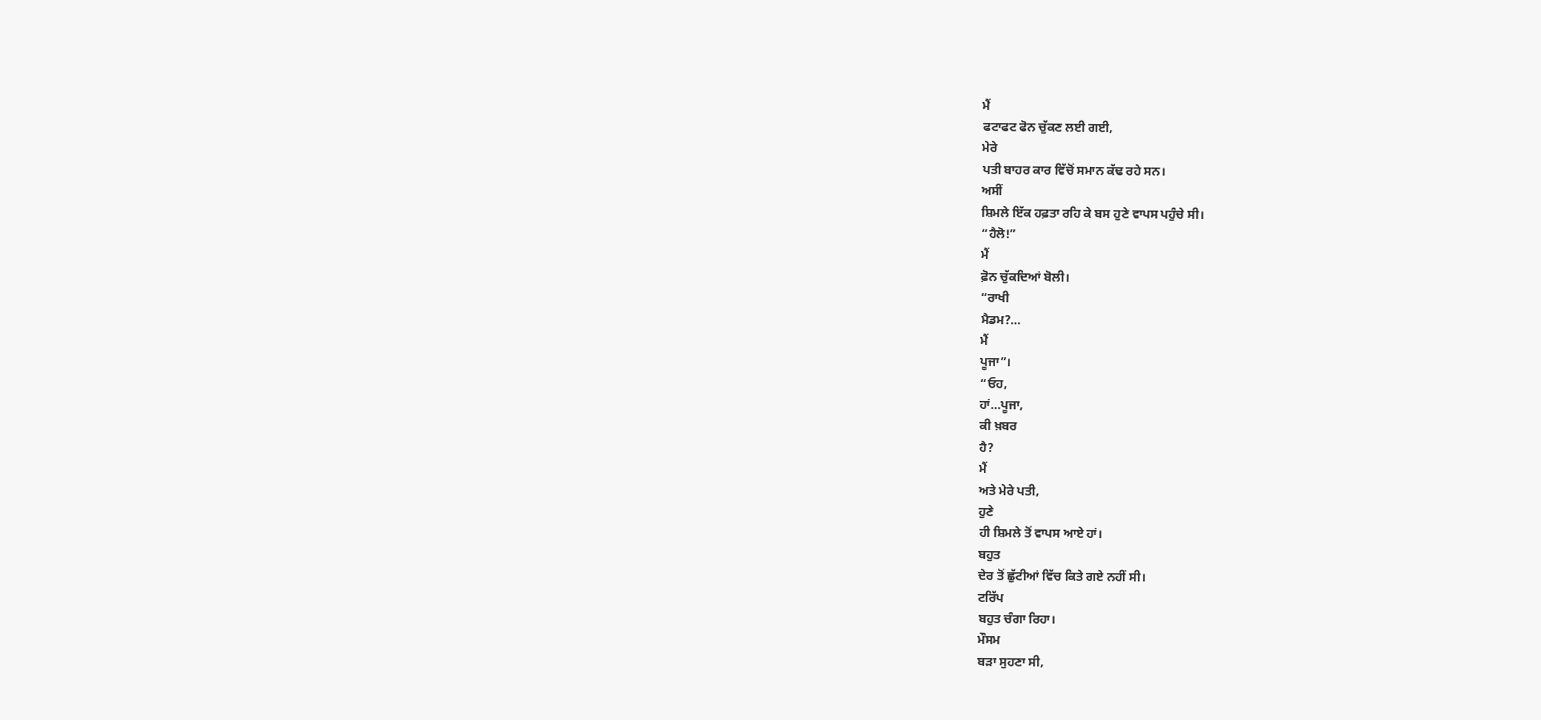ਮੈਂ
ਫਟਾਫਟ ਫੋਨ ਚੁੱਕਣ ਲਈ ਗਈ,
ਮੇਰੇ
ਪਤੀ ਬਾਹਰ ਕਾਰ ਵਿੱਚੋਂ ਸਮਾਨ ਕੱਢ ਰਹੇ ਸਨ।
ਅਸੀਂ
ਸ਼ਿਮਲੇ ਇੱਕ ਹਫ਼ਤਾ ਰਹਿ ਕੇ ਬਸ ਹੁਣੇ ਵਾਪਸ ਪਹੁੰਚੇ ਸੀ।
“ਹੈਲੋ!”
ਮੈਂ
ਫ਼ੋਨ ਚੁੱਕਦਿਆਂ ਬੋਲੀ।
“ਰਾਖੀ
ਮੈਡਮ?…
ਮੈਂ
ਪੂਜਾ”।
“ਓਹ,
ਹਾਂ…ਪੂਜਾ,
ਕੀ ਖ਼ਬਰ
ਹੈ?
ਮੈਂ
ਅਤੇ ਮੇਰੇ ਪਤੀ,
ਹੁਣੇ
ਹੀ ਸ਼ਿਮਲੇ ਤੋਂ ਵਾਪਸ ਆਏ ਹਾਂ।
ਬਹੁਤ
ਦੇਰ ਤੋਂ ਛੁੱਟੀਆਂ ਵਿੱਚ ਕਿਤੇ ਗਏ ਨਹੀਂ ਸੀ।
ਟਰਿੱਪ
ਬਹੁਤ ਚੰਗਾ ਰਿਹਾ।
ਮੌਸਮ
ਬੜਾ ਸੁਹਣਾ ਸੀ,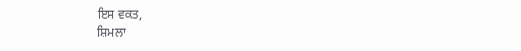ਇਸ ਵਕਤ,
ਸ਼ਿਮਲਾ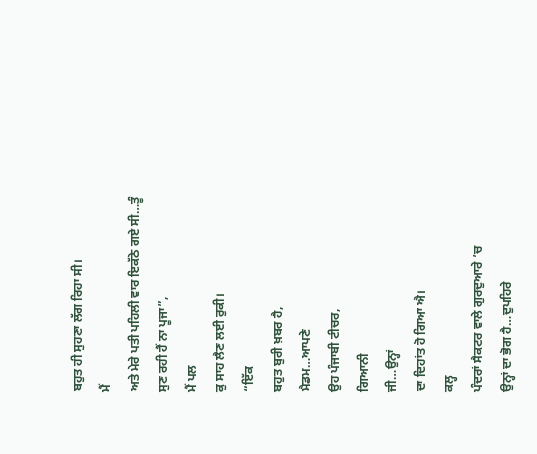ਬਹੁਤ ਹੀ ਸੁਹਣਾ ਲੱਗ ਰਿਹਾ ਸੀ।
ਮੈਂ
ਅਤੇ ਮੇਰੇ ਪਤੀ ਪਹਿਲੀ ਵਾਰ ਇਕੱਠੇ ਗਏ ਸੀ…ਤੂੰ
ਸੁਣ ਰਹੀ ਹੈਂ ਨਾ ਪੂਜਾ”,
ਮੈਂ ਪਲ
ਕੁ ਸਾਹ ਲੈਣ ਲਈ ਰੁਕੀ।
“ਇੱਕ
ਬਹੁਤ ਬੁਰੀ ਖ਼ਬਰ ਹੈ,
ਮੈਡਮ…ਆਪਣੇ
ਉਹ ਪੰਜਾਬੀ ਟੀਚਰ,
ਗਿਆਨੀ
ਜੀ…ਉਨ੍ਹਾਂ
ਦਾ ਦਿਹਾਂਤ ਹੋ ਗਿਆ ਐ।
ਕਲ੍ਹ
ਪੰਦਰਾਂ ਸੈਕਟਰ ਵਾਲੇ ਗੁਰਦੁਆਰੇ ’ਚ
ਉਨ੍ਹਾਂ ਦਾ ਭੋਗ ਹੈ…ਦੁਪਹਿਰੇ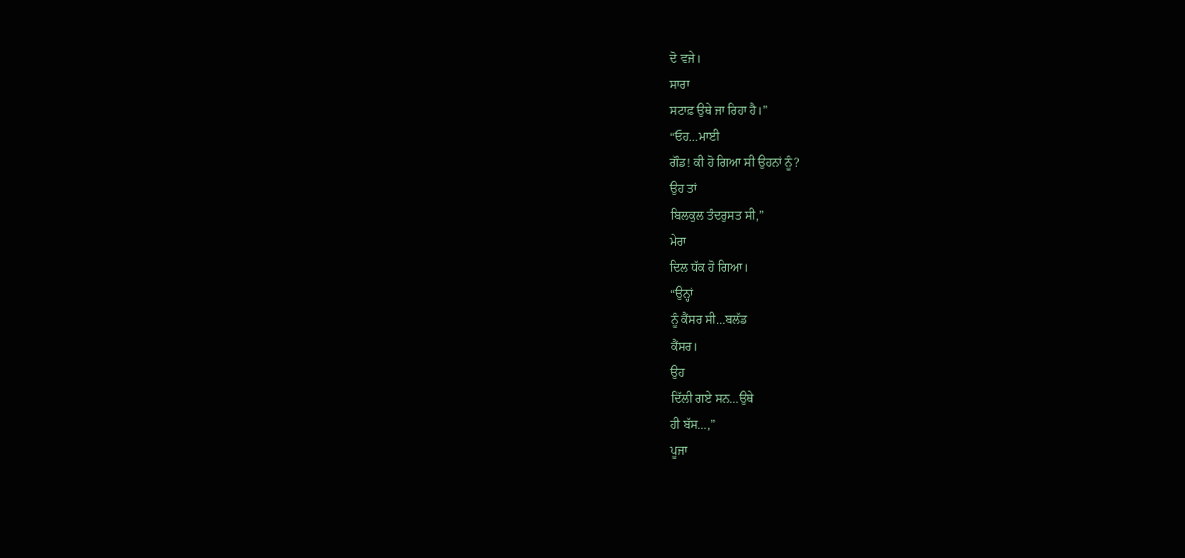ਦੋ ਵਜੇ।
ਸਾਰਾ
ਸਟਾਫ਼ ਉਥੇ ਜਾ ਰਿਹਾ ਹੈ।”
“ਓਹ…ਮਾਈ
ਗੌਡ! ਕੀ ਹੋ ਗਿਆ ਸੀ ਉਹਨਾਂ ਨੂੰ?
ਉਹ ਤਾਂ
ਬਿਲਕੁਲ ਤੰਦਰੁਸਤ ਸੀ,”
ਮੇਰਾ
ਦਿਲ ਧੱਕ ਹੋ ਗਿਆ।
“ਉਨ੍ਹਾਂ
ਨੂੰ ਕੈਂਸਰ ਸੀ…ਬਲੱਡ
ਕੈਂਸਰ।
ਉਹ
ਦਿੱਲੀ ਗਏ ਸਨ…ਉਥੇ
ਹੀ ਬੱਸ…,”
ਪੂਜਾ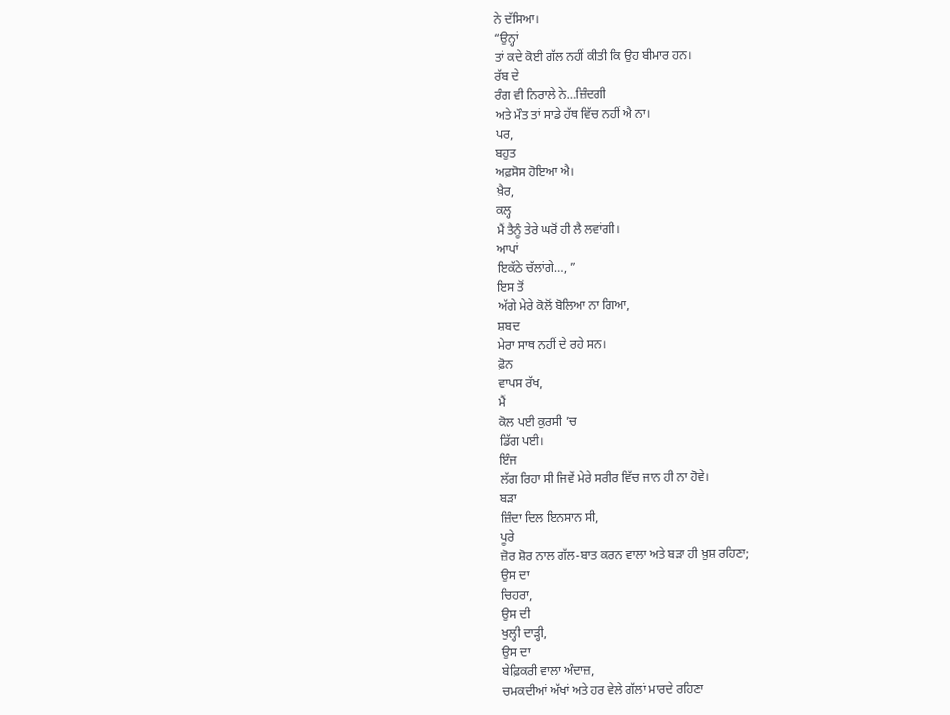ਨੇ ਦੱਸਿਆ।
“ਉਨ੍ਹਾਂ
ਤਾਂ ਕਦੇ ਕੋਈ ਗੱਲ ਨਹੀਂ ਕੀਤੀ ਕਿ ਉਹ ਬੀਮਾਰ ਹਨ।
ਰੱਬ ਦੇ
ਰੰਗ ਵੀ ਨਿਰਾਲੇ ਨੇ…ਜ਼ਿੰਦਗੀ
ਅਤੇ ਮੌਤ ਤਾਂ ਸਾਡੇ ਹੱਥ ਵਿੱਚ ਨਹੀਂ ਐ ਨਾ।
ਪਰ,
ਬਹੁਤ
ਅਫ਼ਸੋਸ ਹੋਇਆ ਐ।
ਖ਼ੈਰ,
ਕਲ੍ਹ
ਮੈਂ ਤੈਨੂੰ ਤੇਰੇ ਘਰੋਂ ਹੀ ਲੈ ਲਵਾਂਗੀ।
ਆਪਾਂ
ਇਕੱਠੇ ਚੱਲਾਂਗੇ…, ”
ਇਸ ਤੋਂ
ਅੱਗੇ ਮੇਰੇ ਕੋਲੋਂ ਬੋਲਿਆ ਨਾ ਗਿਆ,
ਸ਼ਬਦ
ਮੇਰਾ ਸਾਥ ਨਹੀਂ ਦੇ ਰਹੇ ਸਨ।
ਫ਼ੋਨ
ਵਾਪਸ ਰੱਖ,
ਮੈਂ
ਕੋਲ ਪਈ ਕੁਰਸੀ ’ਚ
ਡਿੱਗ ਪਈ।
ਇੰਜ
ਲੱਗ ਰਿਹਾ ਸੀ ਜਿਵੇਂ ਮੇਰੇ ਸਰੀਰ ਵਿੱਚ ਜਾਨ ਹੀ ਨਾ ਹੋਵੇ।
ਬੜਾ
ਜ਼ਿੰਦਾ ਦਿਲ ਇਨਸਾਨ ਸੀ,
ਪੂਰੇ
ਜ਼ੋਰ ਸ਼ੋਰ ਨਾਲ ਗੱਲ-ਬਾਤ ਕਰਨ ਵਾਲਾ ਅਤੇ ਬੜਾ ਹੀ ਖ਼ੁਸ਼ ਰਹਿਣਾ;
ਉਸ ਦਾ
ਚਿਹਰਾ,
ਉਸ ਦੀ
ਖੁਲ੍ਹੀ ਦਾੜ੍ਹੀ,
ਉਸ ਦਾ
ਬੇਫ਼ਿਕਰੀ ਵਾਲਾ ਅੰਦਾਜ਼,
ਚਮਕਦੀਆਂ ਅੱਖਾਂ ਅਤੇ ਹਰ ਵੇਲੇ ਗੱਲਾਂ ਮਾਰਦੇ ਰਹਿਣਾ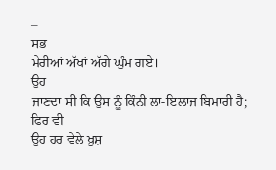–
ਸਭ
ਮੇਰੀਆਂ ਅੱਖਾਂ ਅੱਗੇ ਘੁੰਮ ਗਏ।
ਉਹ
ਜਾਣਦਾ ਸੀ ਕਿ ਉਸ ਨੂੰ ਕਿੰਨੀ ਲਾ-ਇਲਾਜ ਬਿਮਾਰੀ ਹੈ;
ਫਿਰ ਵੀ
ਉਹ ਹਰ ਵੇਲੇ ਖ਼ੁਸ਼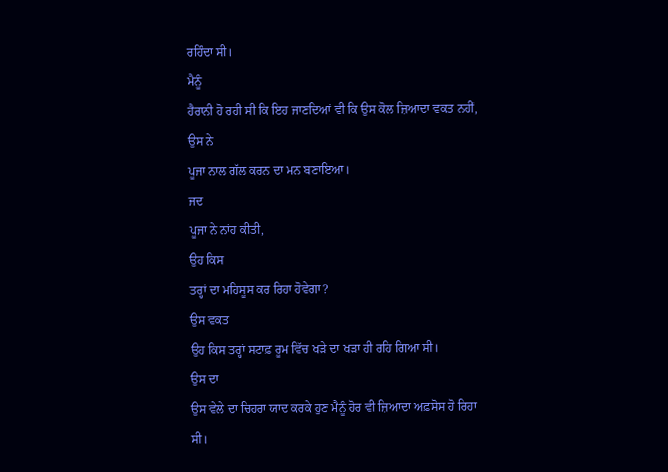ਰਹਿੰਦਾ ਸੀ।
ਮੈਨੂੰ
ਹੈਰਾਨੀ ਹੋ ਰਹੀ ਸੀ ਕਿ ਇਹ ਜਾਣਦਿਆਂ ਵੀ ਕਿ ਉਸ ਕੋਲ ਜ਼ਿਆਦਾ ਵਕਤ ਨਹੀਂ,
ਉਸ ਨੇ
ਪੂਜਾ ਨਾਲ ਗੱਲ ਕਰਨ ਦਾ ਮਨ ਬਣਾਇਆ।
ਜਦ
ਪੂਜਾ ਨੇ ਨਾਂਹ ਕੀਤੀ,
ਉਹ ਕਿਸ
ਤਰ੍ਹਾਂ ਦਾ ਮਹਿਸੂਸ ਕਰ ਰਿਹਾ ਹੋਵੇਗਾ?
ਉਸ ਵਕਤ
ਉਹ ਕਿਸ ਤਰ੍ਹਾਂ ਸਟਾਫ਼ ਰੂਮ ਵਿੱਚ ਖੜੇ ਦਾ ਖੜਾ ਹੀ ਰਹਿ ਗਿਆ ਸੀ।
ਉਸ ਦਾ
ਉਸ ਵੇਲੇ ਦਾ ਚਿਹਰਾ ਯਾਦ ਕਰਕੇ ਹੁਣ ਮੈਨੂੰ ਹੋਰ ਵੀ ਜ਼ਿਆਦਾ ਅਫ਼ਸੋਸ ਹੋ ਰਿਹਾ ਸੀ।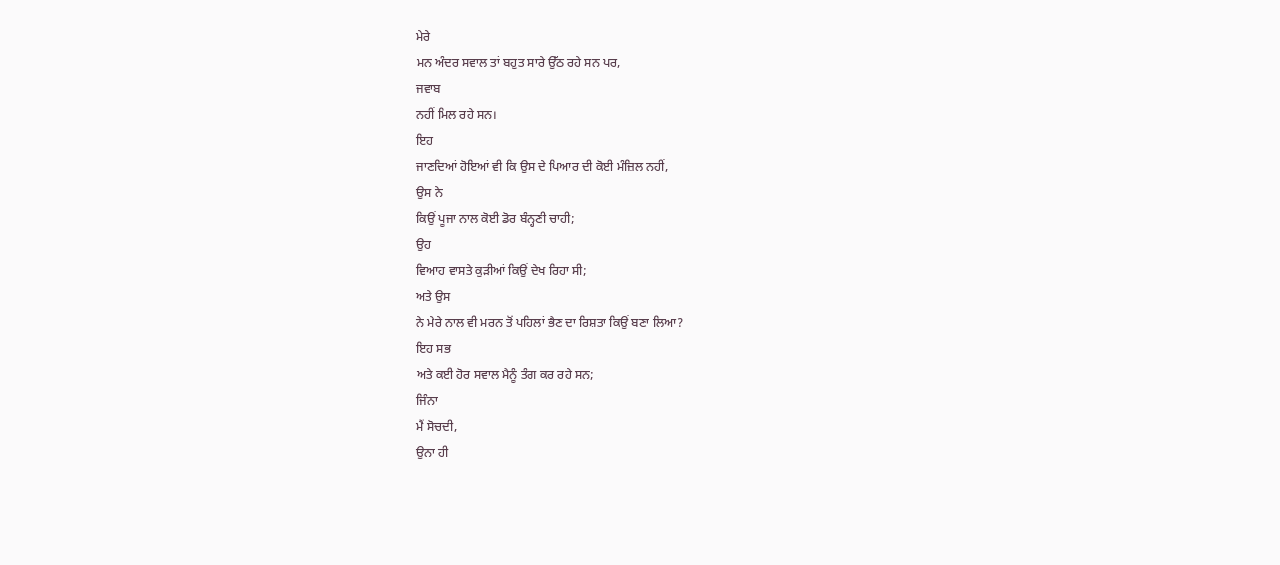ਮੇਰੇ
ਮਨ ਅੰਦਰ ਸਵਾਲ ਤਾਂ ਬਹੁਤ ਸਾਰੇ ਉੱਠ ਰਹੇ ਸਨ ਪਰ,
ਜਵਾਬ
ਨਹੀਂ ਮਿਲ ਰਹੇ ਸਨ।
ਇਹ
ਜਾਣਦਿਆਂ ਹੋਇਆਂ ਵੀ ਕਿ ਉਸ ਦੇ ਪਿਆਰ ਦੀ ਕੋਈ ਮੰਜ਼ਿਲ ਨਹੀਂ,
ਉਸ ਨੇ
ਕਿਉਂ ਪੂਜਾ ਨਾਲ ਕੋਈ ਡੋਰ ਬੰਨ੍ਹਣੀ ਚਾਹੀ;
ਉਹ
ਵਿਆਹ ਵਾਸਤੇ ਕੁੜੀਆਂ ਕਿਉਂ ਦੇਖ ਰਿਹਾ ਸੀ;
ਅਤੇ ਉਸ
ਨੇ ਮੇਰੇ ਨਾਲ ਵੀ ਮਰਨ ਤੋਂ ਪਹਿਲਾਂ ਭੈਣ ਦਾ ਰਿਸ਼ਤਾ ਕਿਉਂ ਬਣਾ ਲਿਆ?
ਇਹ ਸਭ
ਅਤੇ ਕਈ ਹੋਰ ਸਵਾਲ ਮੈਨੂੰ ਤੰਗ ਕਰ ਰਹੇ ਸਨ;
ਜਿੰਨਾ
ਮੈਂ ਸੋਚਦੀ,
ਉਨਾ ਹੀ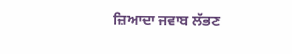ਜ਼ਿਆਦਾ ਜਵਾਬ ਲੱਭਣ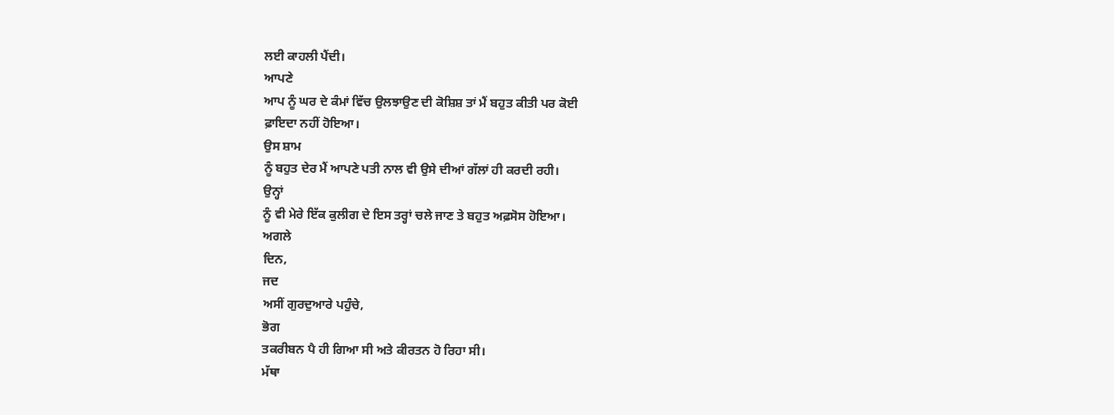ਲਈ ਕਾਹਲੀ ਪੈਂਦੀ।
ਆਪਣੇ
ਆਪ ਨੂੰ ਘਰ ਦੇ ਕੰਮਾਂ ਵਿੱਚ ਉਲਝਾਉਣ ਦੀ ਕੋਸ਼ਿਸ਼ ਤਾਂ ਮੈਂ ਬਹੁਤ ਕੀਤੀ ਪਰ ਕੋਈ
ਫ਼ਾਇਦਾ ਨਹੀਂ ਹੋਇਆ।
ਉਸ ਸ਼ਾਮ
ਨੂੰ ਬਹੁਤ ਦੇਰ ਮੈਂ ਆਪਣੇ ਪਤੀ ਨਾਲ ਵੀ ਉਸੇ ਦੀਆਂ ਗੱਲਾਂ ਹੀ ਕਰਦੀ ਰਹੀ।
ਉਨ੍ਹਾਂ
ਨੂੰ ਵੀ ਮੇਰੇ ਇੱਕ ਕੁਲੀਗ ਦੇ ਇਸ ਤਰ੍ਹਾਂ ਚਲੇ ਜਾਣ ਤੇ ਬਹੁਤ ਅਫ਼ਸੋਸ ਹੋਇਆ।
ਅਗਲੇ
ਦਿਨ,
ਜਦ
ਅਸੀਂ ਗੁਰਦੁਆਰੇ ਪਹੁੰਚੇ,
ਭੋਗ
ਤਕਰੀਬਨ ਪੈ ਹੀ ਗਿਆ ਸੀ ਅਤੇ ਕੀਰਤਨ ਹੋ ਰਿਹਾ ਸੀ।
ਮੱਥਾ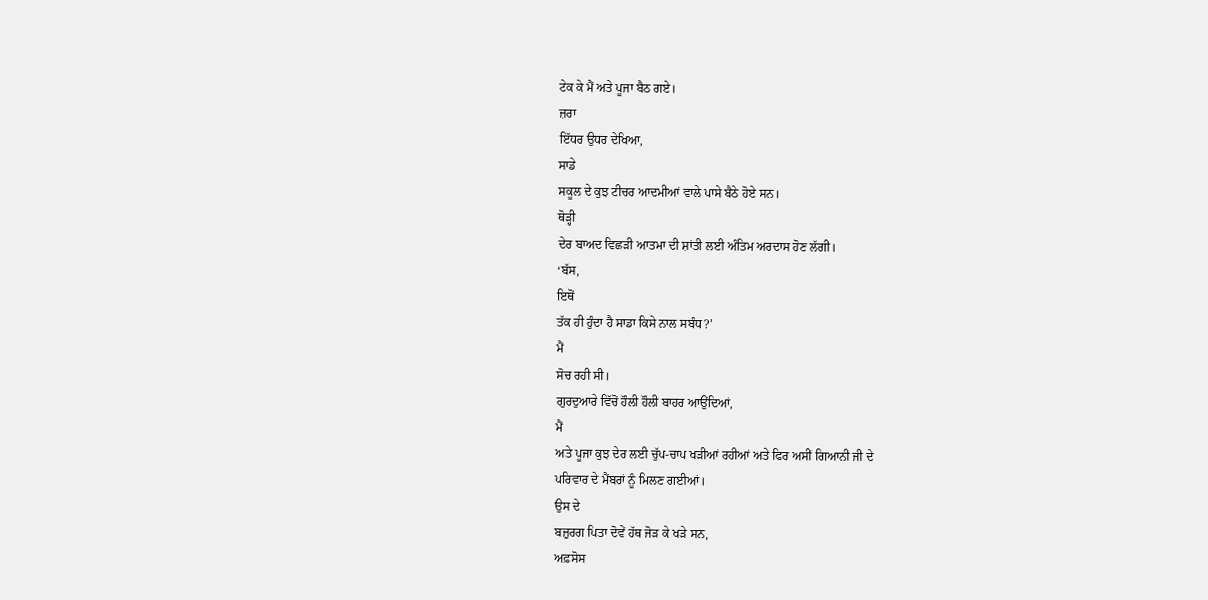ਟੇਕ ਕੇ ਮੈਂ ਅਤੇ ਪੂਜਾ ਬੈਠ ਗਏ।
ਜ਼ਰਾ
ਇੱਧਰ ਉਧਰ ਦੇਖਿਆ,
ਸਾਡੇ
ਸਕੂਲ ਦੇ ਕੁਝ ਟੀਚਰ ਆਦਮੀਆਂ ਵਾਲੇ ਪਾਸੇ ਬੈਠੇ ਹੋਏ ਸਨ।
ਥੋੜ੍ਹੀ
ਦੇਰ ਬਾਅਦ ਵਿਛੜੀ ਆਤਮਾ ਦੀ ਸ਼ਾਂਤੀ ਲਈ ਅੰਤਿਮ ਅਰਦਾਸ ਹੋਣ ਲੱਗੀ।
‘ਬੱਸ,
ਇਥੋਂ
ਤੱਕ ਹੀ ਹੁੰਦਾ ਹੈ ਸਾਡਾ ਕਿਸੇ ਨਾਲ ਸਬੰਧ?’
ਮੈਂ
ਸੋਚ ਰਹੀ ਸੀ।
ਗੁਰਦੁਆਰੇ ਵਿੱਚੋਂ ਹੌਲੀ ਹੌਲੀ ਬਾਹਰ ਆਉਂਦਿਆਂ,
ਮੈਂ
ਅਤੇ ਪੂਜਾ ਕੁਝ ਦੇਰ ਲਈ ਚੁੱਪ-ਚਾਪ ਖੜੀਆਂ ਰਹੀਆਂ ਅਤੇ ਫਿਰ ਅਸੀਂ ਗਿਆਨੀ ਜੀ ਦੇ
ਪਰਿਵਾਰ ਦੇ ਮੈਂਬਰਾਂ ਨੂੰ ਮਿਲਣ ਗਈਆਂ।
ਉਸ ਦੇ
ਬਜ਼ੁਰਗ ਪਿਤਾ ਦੋਵੇਂ ਹੱਥ ਜੋੜ ਕੇ ਖੜੇ ਸਨ,
ਅਫ਼ਸੋਸ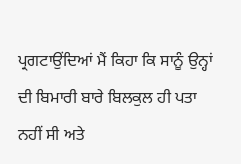ਪ੍ਰਗਟਾਉਂਦਿਆਂ ਮੈਂ ਕਿਹਾ ਕਿ ਸਾਨੂੰ ਉਨ੍ਹਾਂ ਦੀ ਬਿਮਾਰੀ ਬਾਰੇ ਬਿਲਕੁਲ ਹੀ ਪਤਾ
ਨਹੀਂ ਸੀ ਅਤੇ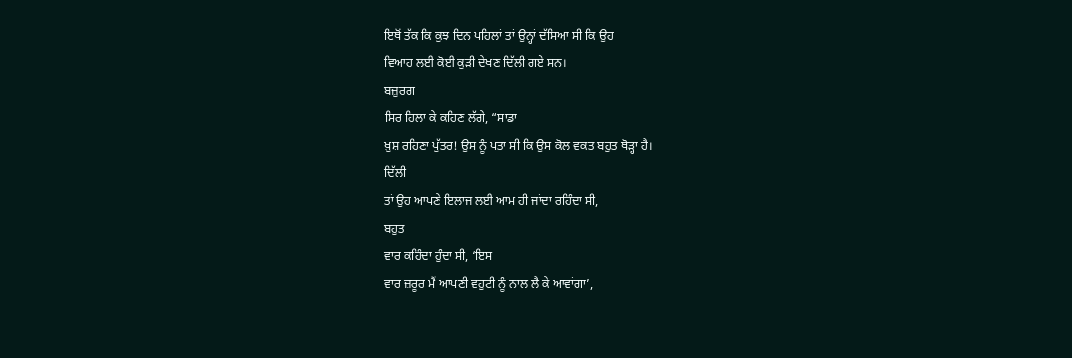ਇਥੋਂ ਤੱਕ ਕਿ ਕੁਝ ਦਿਨ ਪਹਿਲਾਂ ਤਾਂ ਉਨ੍ਹਾਂ ਦੱਸਿਆ ਸੀ ਕਿ ਉਹ
ਵਿਆਹ ਲਈ ਕੋਈ ਕੁੜੀ ਦੇਖਣ ਦਿੱਲੀ ਗਏ ਸਨ।
ਬਜ਼ੁਰਗ
ਸਿਰ ਹਿਲਾ ਕੇ ਕਹਿਣ ਲੱਗੇ, “ਸਾਡਾ
ਖ਼ੁਸ਼ ਰਹਿਣਾ ਪੁੱਤਰ! ਉਸ ਨੂੰ ਪਤਾ ਸੀ ਕਿ ਉਸ ਕੋਲ ਵਕਤ ਬਹੁਤ ਥੋੜ੍ਹਾ ਹੈ।
ਦਿੱਲੀ
ਤਾਂ ਉਹ ਆਪਣੇ ਇਲਾਜ ਲਈ ਆਮ ਹੀ ਜਾਂਦਾ ਰਹਿੰਦਾ ਸੀ,
ਬਹੁਤ
ਵਾਰ ਕਹਿੰਦਾ ਹੁੰਦਾ ਸੀ, ‘ਇਸ
ਵਾਰ ਜ਼ਰੂਰ ਮੈਂ ਆਪਣੀ ਵਹੁਟੀ ਨੂੰ ਨਾਲ ਲੈ ਕੇ ਆਵਾਂਗਾ’,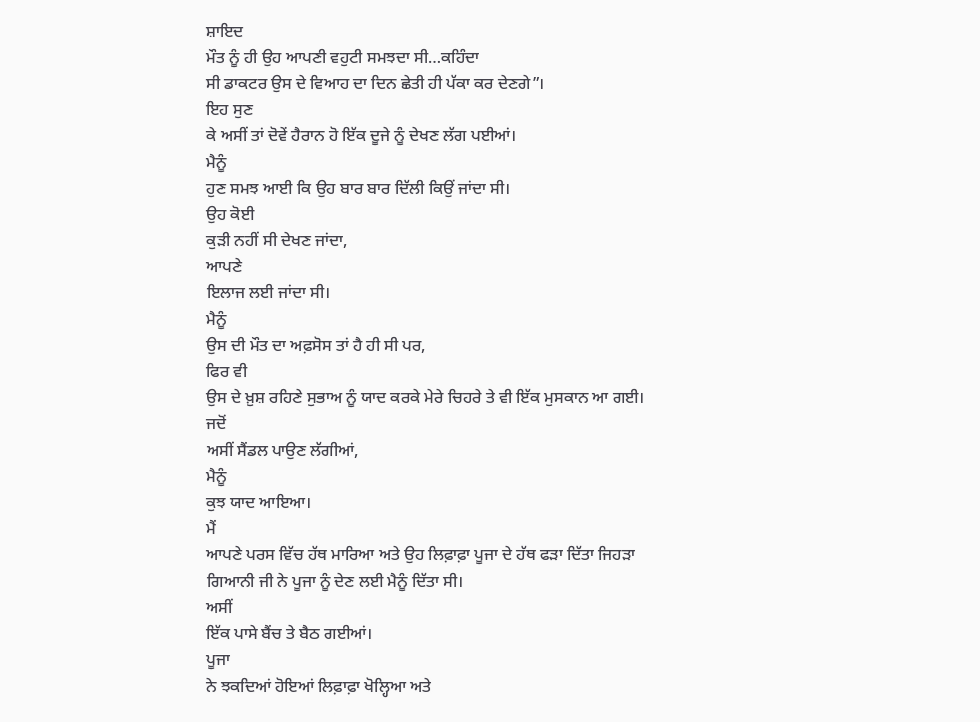ਸ਼ਾਇਦ
ਮੌਤ ਨੂੰ ਹੀ ਉਹ ਆਪਣੀ ਵਹੁਟੀ ਸਮਝਦਾ ਸੀ…ਕਹਿੰਦਾ
ਸੀ ਡਾਕਟਰ ਉਸ ਦੇ ਵਿਆਹ ਦਾ ਦਿਨ ਛੇਤੀ ਹੀ ਪੱਕਾ ਕਰ ਦੇਣਗੇ”।
ਇਹ ਸੁਣ
ਕੇ ਅਸੀਂ ਤਾਂ ਦੋਵੇਂ ਹੈਰਾਨ ਹੋ ਇੱਕ ਦੂਜੇ ਨੂੰ ਦੇਖਣ ਲੱਗ ਪਈਆਂ।
ਮੈਨੂੰ
ਹੁਣ ਸਮਝ ਆਈ ਕਿ ਉਹ ਬਾਰ ਬਾਰ ਦਿੱਲੀ ਕਿਉਂ ਜਾਂਦਾ ਸੀ।
ਉਹ ਕੋਈ
ਕੁੜੀ ਨਹੀਂ ਸੀ ਦੇਖਣ ਜਾਂਦਾ,
ਆਪਣੇ
ਇਲਾਜ ਲਈ ਜਾਂਦਾ ਸੀ।
ਮੈਨੂੰ
ਉਸ ਦੀ ਮੌਤ ਦਾ ਅਫ਼ਸੋਸ ਤਾਂ ਹੈ ਹੀ ਸੀ ਪਰ,
ਫਿਰ ਵੀ
ਉਸ ਦੇ ਖ਼ੁਸ਼ ਰਹਿਣੇ ਸੁਭਾਅ ਨੂੰ ਯਾਦ ਕਰਕੇ ਮੇਰੇ ਚਿਹਰੇ ਤੇ ਵੀ ਇੱਕ ਮੁਸਕਾਨ ਆ ਗਈ।
ਜਦੋਂ
ਅਸੀਂ ਸੈਂਡਲ ਪਾਉਣ ਲੱਗੀਆਂ,
ਮੈਨੂੰ
ਕੁਝ ਯਾਦ ਆਇਆ।
ਮੈਂ
ਆਪਣੇ ਪਰਸ ਵਿੱਚ ਹੱਥ ਮਾਰਿਆ ਅਤੇ ਉਹ ਲਿਫ਼ਾਫ਼ਾ ਪੂਜਾ ਦੇ ਹੱਥ ਫੜਾ ਦਿੱਤਾ ਜਿਹੜਾ
ਗਿਆਨੀ ਜੀ ਨੇ ਪੂਜਾ ਨੂੰ ਦੇਣ ਲਈ ਮੈਨੂੰ ਦਿੱਤਾ ਸੀ।
ਅਸੀਂ
ਇੱਕ ਪਾਸੇ ਬੈਂਚ ਤੇ ਬੈਠ ਗਈਆਂ।
ਪੂਜਾ
ਨੇ ਝਕਦਿਆਂ ਹੋਇਆਂ ਲਿਫ਼ਾਫ਼ਾ ਖੋਲ੍ਹਿਆ ਅਤੇ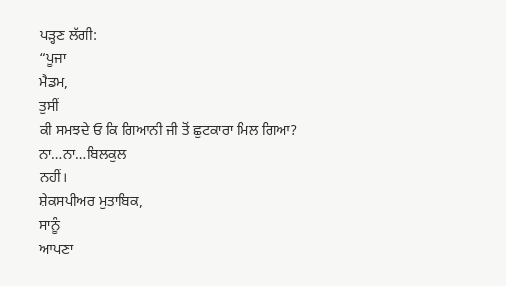ਪੜ੍ਹਣ ਲੱਗੀ:
“ਪੂਜਾ
ਮੈਡਮ,
ਤੁਸੀਂ
ਕੀ ਸਮਝਦੇ ਓ ਕਿ ਗਿਆਨੀ ਜੀ ਤੋਂ ਛੁਟਕਾਰਾ ਮਿਲ ਗਿਆ?
ਨਾ…ਨਾ…ਬਿਲਕੁਲ
ਨਹੀਂ।
ਸ਼ੇਕਸਪੀਅਰ ਮੁਤਾਬਿਕ,
ਸਾਨੂੰ
ਆਪਣਾ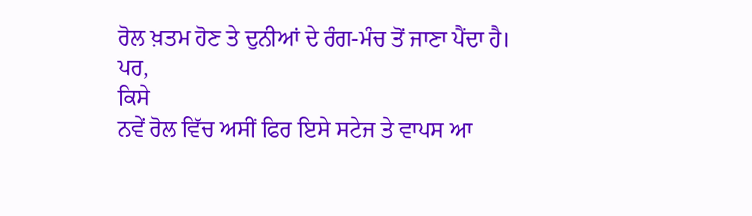ਰੋਲ ਖ਼ਤਮ ਹੋਣ ਤੇ ਦੁਨੀਆਂ ਦੇ ਰੰਗ-ਮੰਚ ਤੋਂ ਜਾਣਾ ਪੈਂਦਾ ਹੈ।
ਪਰ,
ਕਿਸੇ
ਨਵੇਂ ਰੋਲ ਵਿੱਚ ਅਸੀਂ ਫਿਰ ਇਸੇ ਸਟੇਜ ਤੇ ਵਾਪਸ ਆ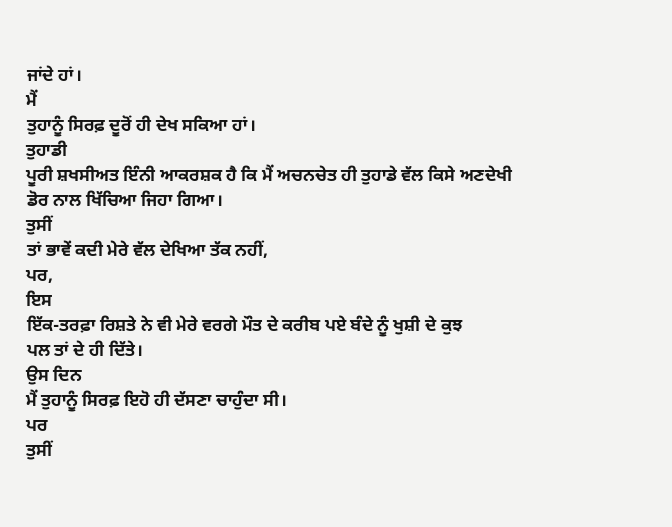ਜਾਂਦੇ ਹਾਂ।
ਮੈਂ
ਤੁਹਾਨੂੰ ਸਿਰਫ਼ ਦੂਰੋਂ ਹੀ ਦੇਖ ਸਕਿਆ ਹਾਂ।
ਤੁਹਾਡੀ
ਪੂਰੀ ਸ਼ਖਸੀਅਤ ਇੰਨੀ ਆਕਰਸ਼ਕ ਹੈ ਕਿ ਮੈਂ ਅਚਨਚੇਤ ਹੀ ਤੁਹਾਡੇ ਵੱਲ ਕਿਸੇ ਅਣਦੇਖੀ
ਡੋਰ ਨਾਲ ਖਿੱਚਿਆ ਜਿਹਾ ਗਿਆ।
ਤੁਸੀਂ
ਤਾਂ ਭਾਵੇਂ ਕਦੀ ਮੇਰੇ ਵੱਲ ਦੇਖਿਆ ਤੱਕ ਨਹੀਂ,
ਪਰ,
ਇਸ
ਇੱਕ-ਤਰਫ਼ਾ ਰਿਸ਼ਤੇ ਨੇ ਵੀ ਮੇਰੇ ਵਰਗੇ ਮੌਤ ਦੇ ਕਰੀਬ ਪਏ ਬੰਦੇ ਨੂੰ ਖੁਸ਼ੀ ਦੇ ਕੁਝ
ਪਲ ਤਾਂ ਦੇ ਹੀ ਦਿੱਤੇ।
ਉਸ ਦਿਨ
ਮੈਂ ਤੁਹਾਨੂੰ ਸਿਰਫ਼ ਇਹੋ ਹੀ ਦੱਸਣਾ ਚਾਹੁੰਦਾ ਸੀ।
ਪਰ
ਤੁਸੀਂ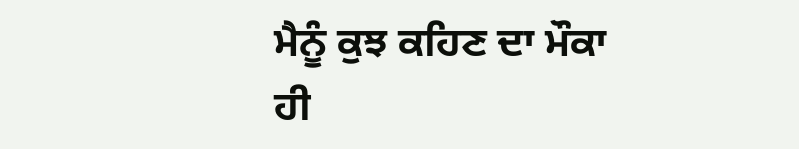ਮੈਨੂੰ ਕੁਝ ਕਹਿਣ ਦਾ ਮੌਕਾ ਹੀ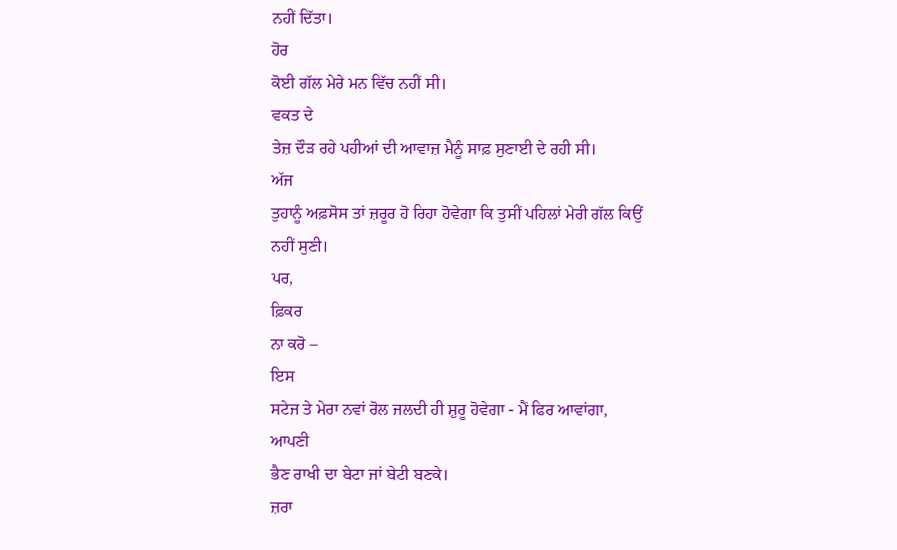ਨਹੀਂ ਦਿੱਤਾ।
ਹੋਰ
ਕੋਈ ਗੱਲ ਮੇਰੇ ਮਨ ਵਿੱਚ ਨਹੀਂ ਸੀ।
ਵਕਤ ਦੇ
ਤੇਜ਼ ਦੌੜ ਰਹੇ ਪਹੀਆਂ ਦੀ ਆਵਾਜ਼ ਮੈਨੂੰ ਸਾਫ਼ ਸੁਣਾਈ ਦੇ ਰਹੀ ਸੀ।
ਅੱਜ
ਤੁਹਾਨੂੰ ਅਫ਼ਸੋਸ ਤਾਂ ਜ਼ਰੂਰ ਹੋ ਰਿਹਾ ਹੋਵੇਗਾ ਕਿ ਤੁਸੀਂ ਪਹਿਲਾਂ ਮੇਰੀ ਗੱਲ ਕਿਉਂ
ਨਹੀਂ ਸੁਣੀ।
ਪਰ,
ਫ਼ਿਕਰ
ਨਾ ਕਰੋ –
ਇਸ
ਸਟੇਜ ਤੇ ਮੇਰਾ ਨਵਾਂ ਰੋਲ ਜਲਦੀ ਹੀ ਸ਼ੁਰੂ ਹੋਵੇਗਾ - ਮੈਂ ਫਿਰ ਆਵਾਂਗਾ,
ਆਪਣੀ
ਭੈਣ ਰਾਖੀ ਦਾ ਬੇਟਾ ਜਾਂ ਬੇਟੀ ਬਣਕੇ।
ਜ਼ਰਾ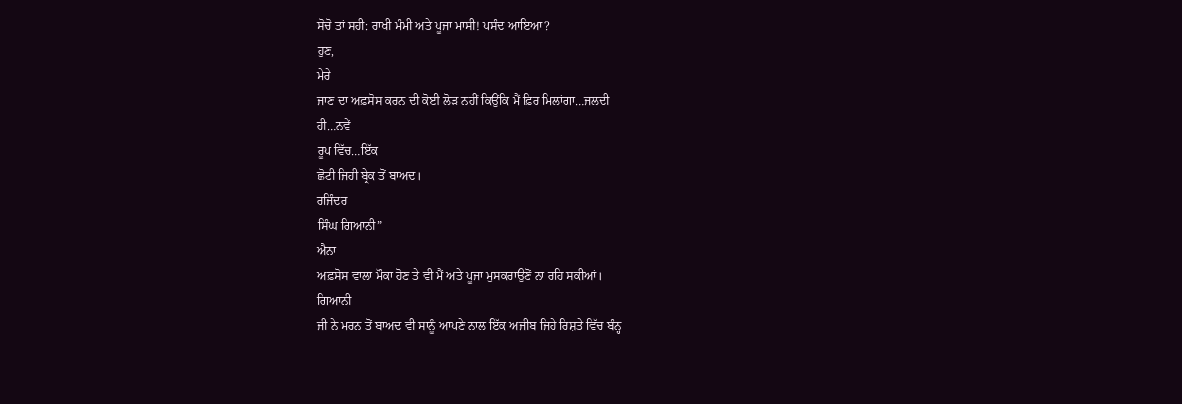ਸੋਚੋ ਤਾਂ ਸਹੀ: ਰਾਖੀ ਮੰਮੀ ਅਤੇ ਪੂਜਾ ਮਾਸੀ! ਪਸੰਦ ਆਇਆ?
ਹੁਣ,
ਮੇਰੇ
ਜਾਣ ਦਾ ਅਫ਼ਸੋਸ ਕਰਨ ਦੀ ਕੋਈ ਲੋੜ ਨਹੀਂ ਕਿਉਂਕਿ ਮੈਂ ਫ਼ਿਰ ਮਿਲਾਂਗਾ…ਜਲਦੀ
ਹੀ…ਨਵੇਂ
ਰੂਪ ਵਿੱਚ…ਇੱਕ
ਛੋਟੀ ਜਿਹੀ ਬ੍ਰੇਕ ਤੋਂ ਬਾਅਦ।
ਰਜਿੰਦਰ
ਸਿੰਘ ਗਿਆਨੀ”
ਐਨਾ
ਅਫ਼ਸੋਸ ਵਾਲਾ ਮੌਕਾ ਹੋਣ ਤੇ ਵੀ ਮੈਂ ਅਤੇ ਪੂਜਾ ਮੁਸਕਰਾਉਣੋਂ ਨਾ ਰਹਿ ਸਕੀਆਂ।
ਗਿਆਨੀ
ਜੀ ਨੇ ਮਰਨ ਤੋਂ ਬਾਅਦ ਵੀ ਸਾਨੂੰ ਆਪਣੇ ਨਾਲ ਇੱਕ ਅਜੀਬ ਜਿਹੇ ਰਿਸ਼ਤੇ ਵਿੱਚ ਬੰਨ੍ਹ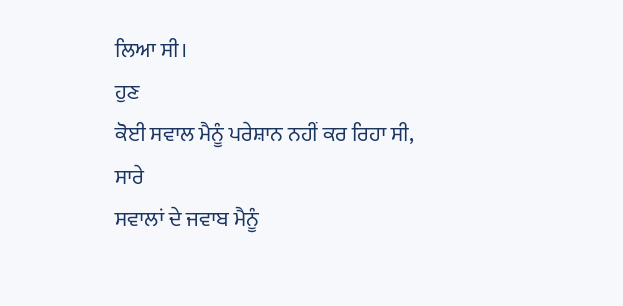ਲਿਆ ਸੀ।
ਹੁਣ
ਕੋਈ ਸਵਾਲ ਮੈਨੂੰ ਪਰੇਸ਼ਾਨ ਨਹੀਂ ਕਰ ਰਿਹਾ ਸੀ,
ਸਾਰੇ
ਸਵਾਲਾਂ ਦੇ ਜਵਾਬ ਮੈਨੂੰ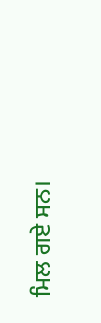ਮਿਲ ਗਏ ਸਨ।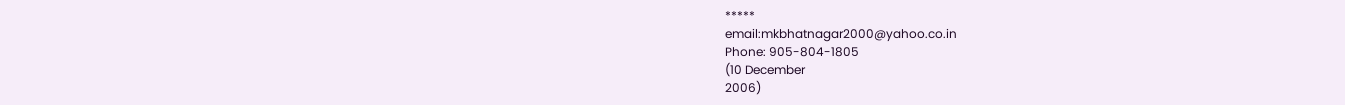*****
email:mkbhatnagar2000@yahoo.co.in
Phone: 905-804-1805
(10 December
2006)